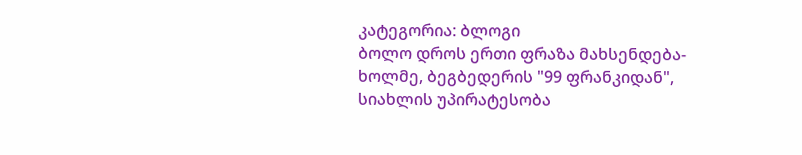კატეგორია: ბლოგი
ბოლო დროს ერთი ფრაზა მახსენდება-ხოლმე, ბეგბედერის "99 ფრანკიდან", სიახლის უპირატესობა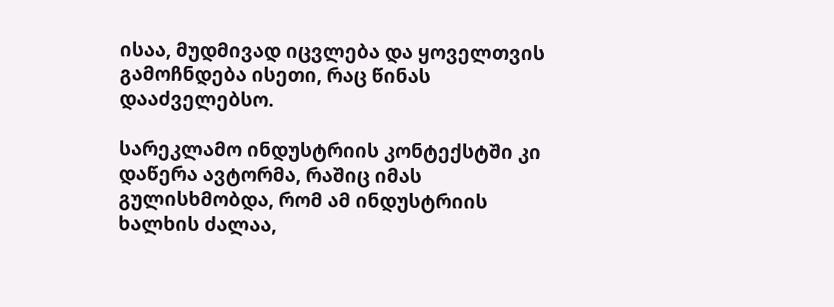ისაა, მუდმივად იცვლება და ყოველთვის გამოჩნდება ისეთი, რაც წინას დააძველებსო.

სარეკლამო ინდუსტრიის კონტექსტში კი დაწერა ავტორმა, რაშიც იმას გულისხმობდა, რომ ამ ინდუსტრიის ხალხის ძალაა,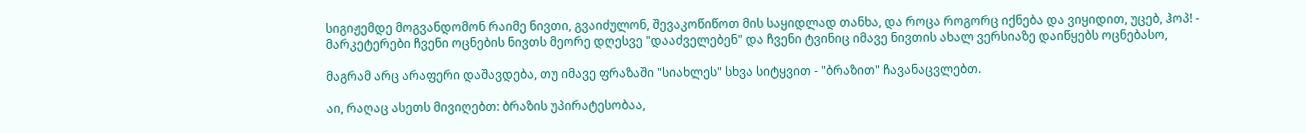სიგიჟემდე მოგვანდომონ რაიმე ნივთი, გვაიძულონ, შევაკოწიწოთ მის საყიდლად თანხა, და როცა როგორც იქნება და ვიყიდით, უცებ, ჰოპ! - მარკეტერები ჩვენი ოცნების ნივთს მეორე დღესვე "დააძველებენ" და ჩვენი ტვინიც იმავე ნივთის ახალ ვერსიაზე დაიწყებს ოცნებასო,

მაგრამ არც არაფერი დაშავდება, თუ იმავე ფრაზაში "სიახლეს" სხვა სიტყვით - "ბრაზით" ჩავანაცვლებთ.

აი, რაღაც ასეთს მივიღებთ: ბრაზის უპირატესობაა,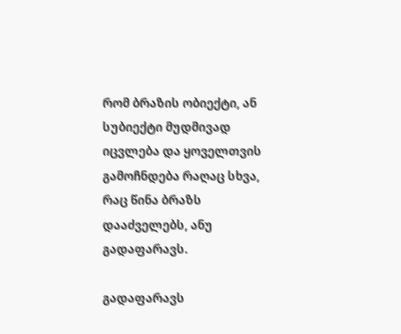რომ ბრაზის ობიექტი, ან სუბიექტი მუდმივად იცვლება და ყოველთვის გამოჩნდება რაღაც სხვა, რაც წინა ბრაზს დააძველებს, ანუ გადაფარავს.

გადაფარავს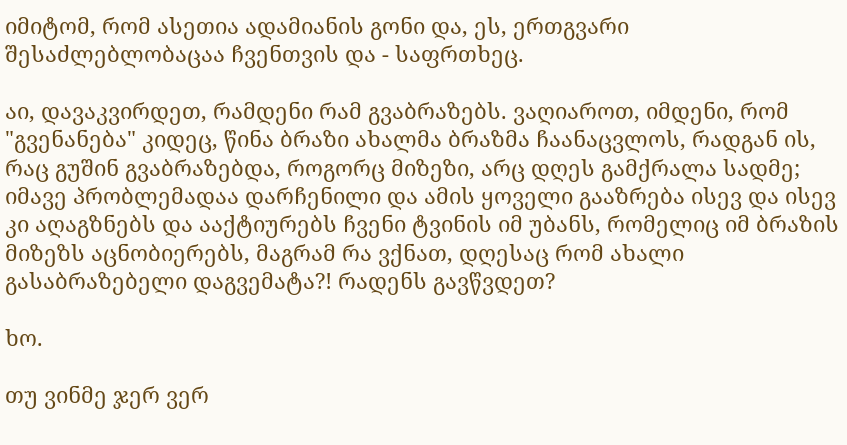იმიტომ, რომ ასეთია ადამიანის გონი და, ეს, ერთგვარი შესაძლებლობაცაა ჩვენთვის და - საფრთხეც.

აი, დავაკვირდეთ, რამდენი რამ გვაბრაზებს. ვაღიაროთ, იმდენი, რომ "გვენანება" კიდეც, წინა ბრაზი ახალმა ბრაზმა ჩაანაცვლოს, რადგან ის, რაც გუშინ გვაბრაზებდა, როგორც მიზეზი, არც დღეს გამქრალა სადმე; იმავე პრობლემადაა დარჩენილი და ამის ყოველი გააზრება ისევ და ისევ კი აღაგზნებს და ააქტიურებს ჩვენი ტვინის იმ უბანს, რომელიც იმ ბრაზის მიზეზს აცნობიერებს, მაგრამ რა ვქნათ, დღესაც რომ ახალი გასაბრაზებელი დაგვემატა?! რადენს გავწვდეთ?

ხო.

თუ ვინმე ჯერ ვერ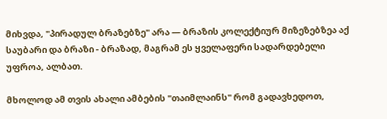მიხვდა, "პირადულ ბრაზებზე" არა — ბრაზის კოლექტიურ მიზეზებზეა აქ საუბარი და ბრაზი - ბრაზად, მაგრამ ეს ყველაფერი სადარდებელი უფროა, ალბათ.

მხოლოდ ამ თვის ახალი ამბების "თაიმლაინს" რომ გადავხედოთ,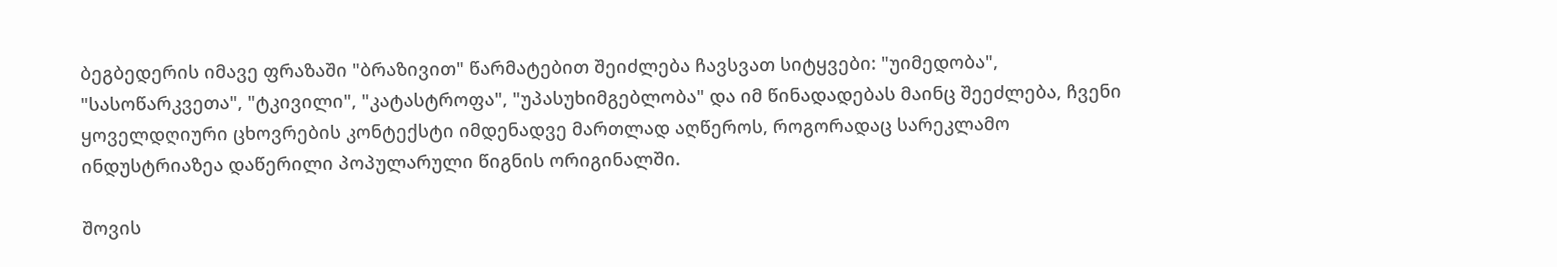ბეგბედერის იმავე ფრაზაში "ბრაზივით" წარმატებით შეიძლება ჩავსვათ სიტყვები: "უიმედობა", "სასოწარკვეთა", "ტკივილი", "კატასტროფა", "უპასუხიმგებლობა" და იმ წინადადებას მაინც შეეძლება, ჩვენი ყოველდღიური ცხოვრების კონტექსტი იმდენადვე მართლად აღწეროს, როგორადაც სარეკლამო ინდუსტრიაზეა დაწერილი პოპულარული წიგნის ორიგინალში.

შოვის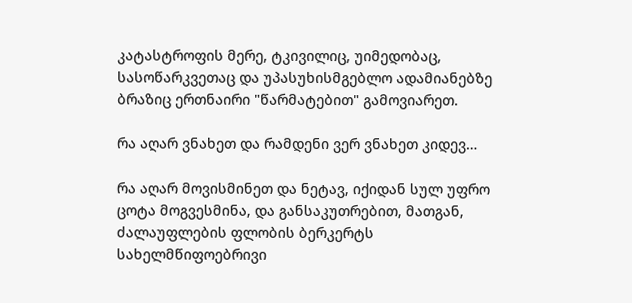კატასტროფის მერე, ტკივილიც, უიმედობაც, სასოწარკვეთაც და უპასუხისმგებლო ადამიანებზე ბრაზიც ერთნაირი "წარმატებით" გამოვიარეთ.

რა აღარ ვნახეთ და რამდენი ვერ ვნახეთ კიდევ…

რა აღარ მოვისმინეთ და ნეტავ, იქიდან სულ უფრო ცოტა მოგვესმინა, და განსაკუთრებით, მათგან, ძალაუფლების ფლობის ბერკერტს სახელმწიფოებრივი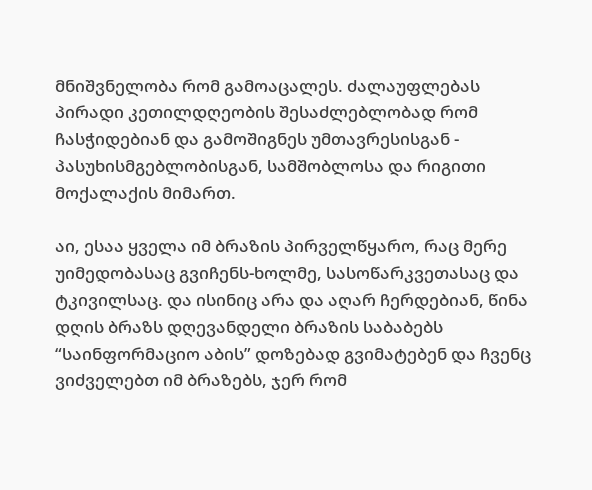მნიშვნელობა რომ გამოაცალეს. ძალაუფლებას პირადი კეთილდღეობის შესაძლებლობად რომ ჩასჭიდებიან და გამოშიგნეს უმთავრესისგან - პასუხისმგებლობისგან, სამშობლოსა და რიგითი მოქალაქის მიმართ.

აი, ესაა ყველა იმ ბრაზის პირველწყარო, რაც მერე უიმედობასაც გვიჩენს-ხოლმე, სასოწარკვეთასაც და ტკივილსაც. და ისინიც არა და აღარ ჩერდებიან, წინა დღის ბრაზს დღევანდელი ბრაზის საბაბებს “საინფორმაციო აბის” დოზებად გვიმატებენ და ჩვენც ვიძველებთ იმ ბრაზებს, ჯერ რომ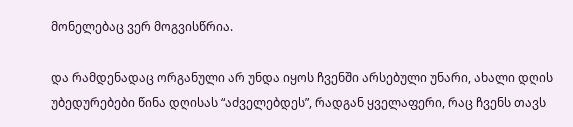მონელებაც ვერ მოგვისწრია.

და რამდენადაც ორგანული არ უნდა იყოს ჩვენში არსებული უნარი, ახალი დღის უბედურებები წინა დღისას “აძველებდეს”, რადგან ყველაფერი, რაც ჩვენს თავს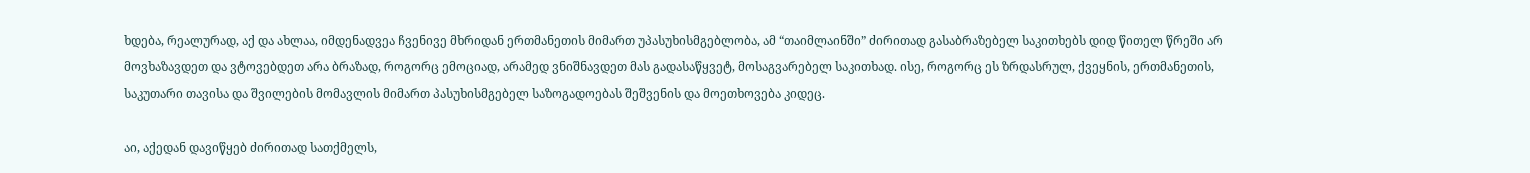ხდება, რეალურად, აქ და ახლაა, იმდენადვეა ჩვენივე მხრიდან ერთმანეთის მიმართ უპასუხისმგებლობა, ამ “თაიმლაინში” ძირითად გასაბრაზებელ საკითხებს დიდ წითელ წრეში არ მოვხაზავდეთ და ვტოვებდეთ არა ბრაზად, როგორც ემოციად, არამედ ვნიშნავდეთ მას გადასაწყვეტ, მოსაგვარებელ საკითხად. ისე, როგორც ეს ზრდასრულ, ქვეყნის, ერთმანეთის, საკუთარი თავისა და შვილების მომავლის მიმართ პასუხისმგებელ საზოგადოებას შეშვენის და მოეთხოვება კიდეც.

აი, აქედან დავიწყებ ძირითად სათქმელს,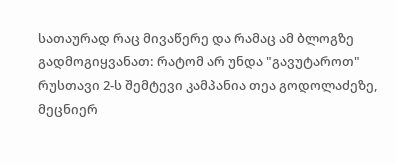სათაურად რაც მივაწერე და რამაც ამ ბლოგზე გადმოგიყვანათ: რატომ არ უნდა "გავუტაროთ" რუსთავი 2-ს შემტევი კამპანია თეა გოდოლაძეზე, მეცნიერ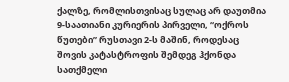ქალზე, რომლისთვისაც სულაც არ დაუთმია 9-საათიანი კურიერის პირველი, “ოქროს წუთები” რუსთავი 2-ს მაშინ, როდესაც შოვის კატასტროფის შემდეგ ჰქონდა სათქმელი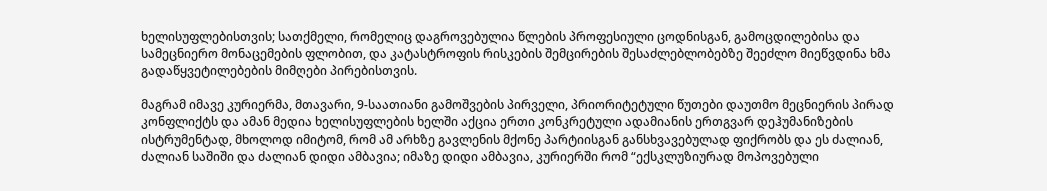ხელისუფლებისთვის; სათქმელი, რომელიც დაგროვებულია წლების პროფესიული ცოდნისგან, გამოცდილებისა და სამეცნიერო მონაცემების ფლობით, და კატასტროფის რისკების შემცირების შესაძლებლობებზე შეეძლო მიეწვდინა ხმა გადაწყვეტილებების მიმღები პირებისთვის.

მაგრამ იმავე კურიერმა, მთავარი, 9-საათიანი გამოშვების პირველი, პრიორიტეტული წუთები დაუთმო მეცნიერის პირად კონფლიქტს და ამან მედია ხელისუფლების ხელში აქცია ერთი კონკრეტული ადამიანის ერთგვარ დეჰუმანიზების ისტრუმენტად, მხოლოდ იმიტომ, რომ ამ არხზე გავლენის მქონე პარტიისგან განსხვავებულად ფიქრობს და ეს ძალიან, ძალიან საშიში და ძალიან დიდი ამბავია; იმაზე დიდი ამბავია, კურიერში რომ “ექსკლუზიურად მოპოვებული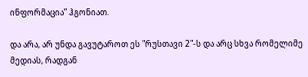ინფორმაცია” ჰგონიათ.

და არა, არ უნდა გავუტაროთ ეს "რუსთავი 2"-ს და არც სხვა რომელიმე მედიას, რადგან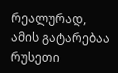რეალურად, ამის გატარებაა რუსეთი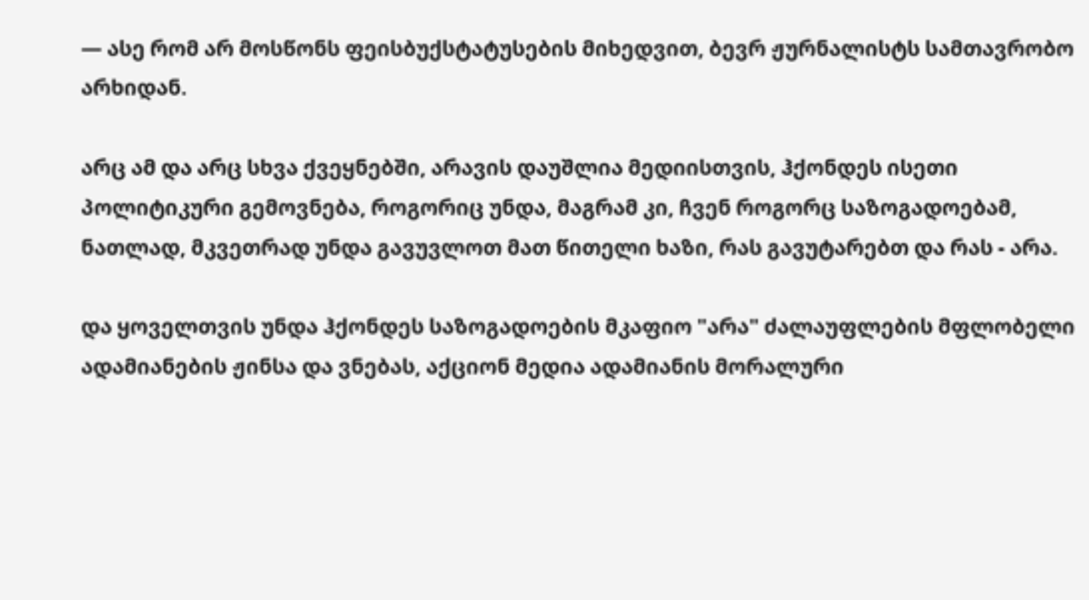— ასე რომ არ მოსწონს ფეისბუქსტატუსების მიხედვით, ბევრ ჟურნალისტს სამთავრობო არხიდან.

არც ამ და არც სხვა ქვეყნებში, არავის დაუშლია მედიისთვის, ჰქონდეს ისეთი პოლიტიკური გემოვნება, როგორიც უნდა, მაგრამ კი, ჩვენ როგორც საზოგადოებამ, ნათლად, მკვეთრად უნდა გავუვლოთ მათ წითელი ხაზი, რას გავუტარებთ და რას - არა.

და ყოველთვის უნდა ჰქონდეს საზოგადოების მკაფიო "არა" ძალაუფლების მფლობელი ადამიანების ჟინსა და ვნებას, აქციონ მედია ადამიანის მორალური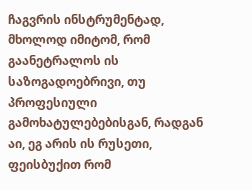ჩაგვრის ინსტრუმენტად, მხოლოდ იმიტომ, რომ გაანეტრალოს ის საზოგადოებრივი, თუ პროფესიული გამოხატულებებისგან, რადგან აი, ეგ არის ის რუსეთი, ფეისბუქით რომ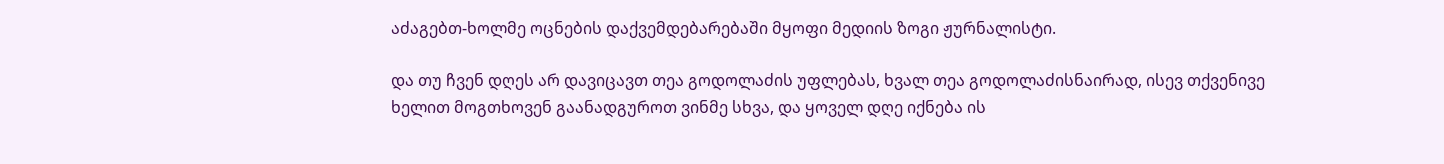აძაგებთ-ხოლმე ოცნების დაქვემდებარებაში მყოფი მედიის ზოგი ჟურნალისტი.

და თუ ჩვენ დღეს არ დავიცავთ თეა გოდოლაძის უფლებას, ხვალ თეა გოდოლაძისნაირად, ისევ თქვენივე ხელით მოგთხოვენ გაანადგუროთ ვინმე სხვა, და ყოველ დღე იქნება ის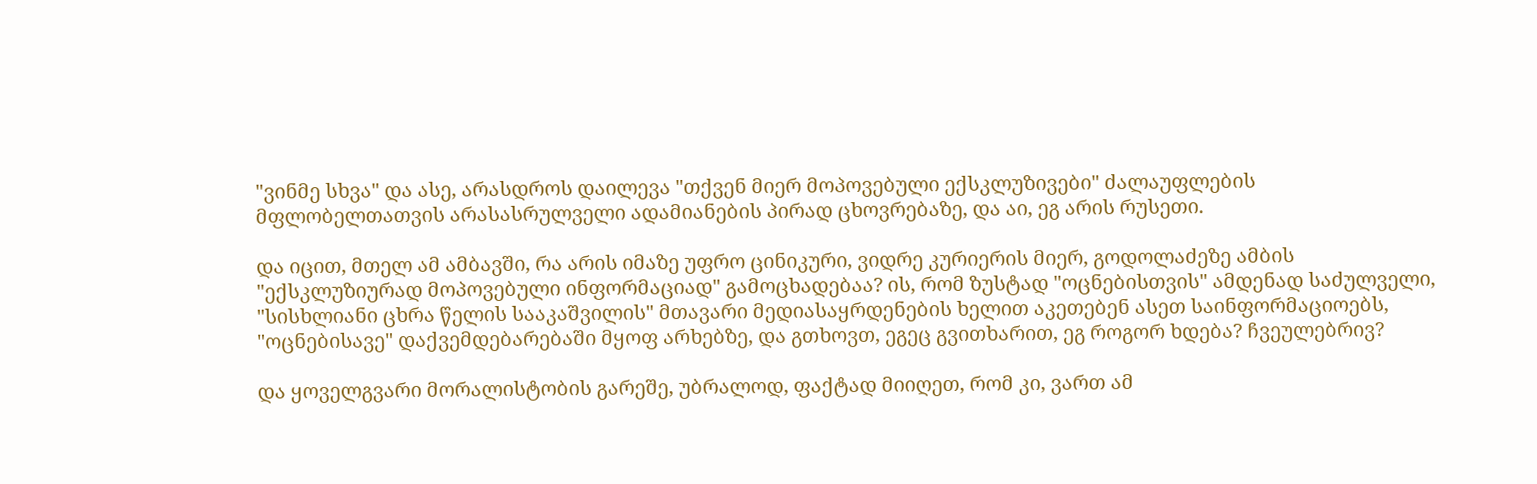"ვინმე სხვა" და ასე, არასდროს დაილევა "თქვენ მიერ მოპოვებული ექსკლუზივები" ძალაუფლების მფლობელთათვის არასასრულველი ადამიანების პირად ცხოვრებაზე, და აი, ეგ არის რუსეთი.

და იცით, მთელ ამ ამბავში, რა არის იმაზე უფრო ცინიკური, ვიდრე კურიერის მიერ, გოდოლაძეზე ამბის "ექსკლუზიურად მოპოვებული ინფორმაციად" გამოცხადებაა? ის, რომ ზუსტად "ოცნებისთვის" ამდენად საძულველი, "სისხლიანი ცხრა წელის სააკაშვილის" მთავარი მედიასაყრდენების ხელით აკეთებენ ასეთ საინფორმაციოებს, "ოცნებისავე" დაქვემდებარებაში მყოფ არხებზე, და გთხოვთ, ეგეც გვითხარით, ეგ როგორ ხდება? ჩვეულებრივ?

და ყოველგვარი მორალისტობის გარეშე, უბრალოდ, ფაქტად მიიღეთ, რომ კი, ვართ ამ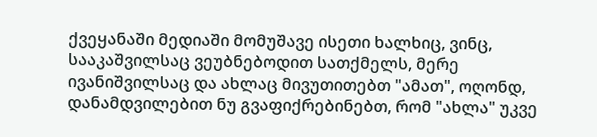ქვეყანაში მედიაში მომუშავე ისეთი ხალხიც, ვინც, სააკაშვილსაც ვეუბნებოდით სათქმელს, მერე ივანიშვილსაც და ახლაც მივუთითებთ "ამათ", ოღონდ, დანამდვილებით ნუ გვაფიქრებინებთ, რომ "ახლა" უკვე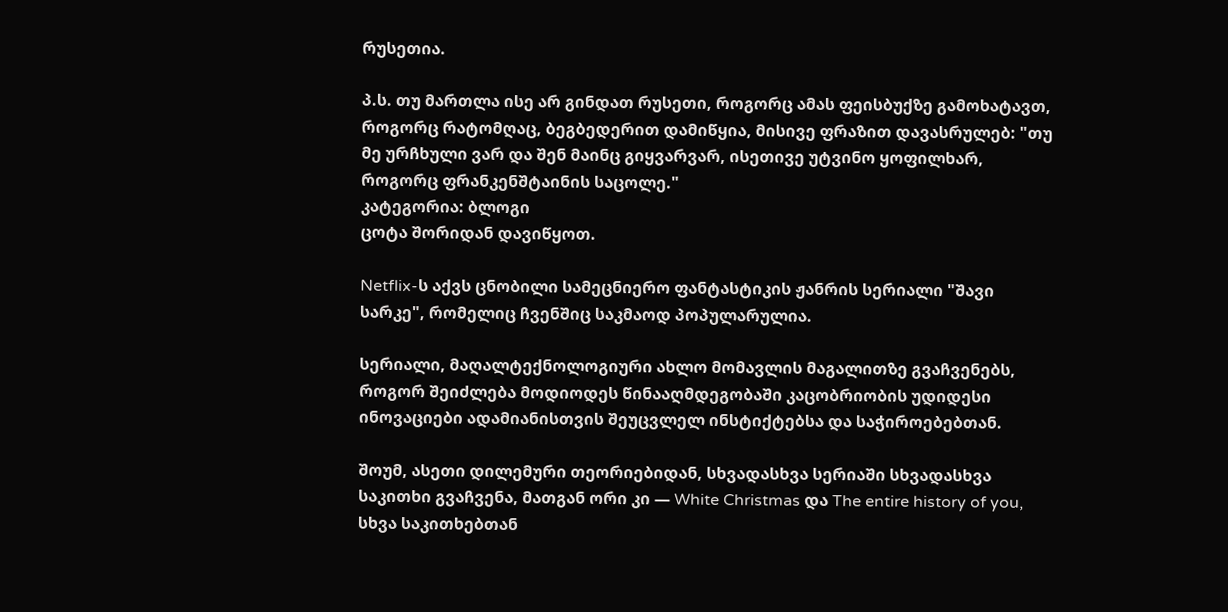რუსეთია.

პ.ს. თუ მართლა ისე არ გინდათ რუსეთი, როგორც ამას ფეისბუქზე გამოხატავთ, როგორც რატომღაც, ბეგბედერით დამიწყია, მისივე ფრაზით დავასრულებ: "თუ მე ურჩხული ვარ და შენ მაინც გიყვარვარ, ისეთივე უტვინო ყოფილხარ, როგორც ფრანკენშტაინის საცოლე."
კატეგორია: ბლოგი
ცოტა შორიდან დავიწყოთ.

Netflix-ს აქვს ცნობილი სამეცნიერო ფანტასტიკის ჟანრის სერიალი "შავი სარკე", რომელიც ჩვენშიც საკმაოდ პოპულარულია.

სერიალი, მაღალტექნოლოგიური ახლო მომავლის მაგალითზე გვაჩვენებს, როგორ შეიძლება მოდიოდეს წინააღმდეგობაში კაცობრიობის უდიდესი ინოვაციები ადამიანისთვის შეუცვლელ ინსტიქტებსა და საჭიროებებთან.

შოუმ, ასეთი დილემური თეორიებიდან, სხვადასხვა სერიაში სხვადასხვა საკითხი გვაჩვენა, მათგან ორი კი — White Christmas და The entire history of you, სხვა საკითხებთან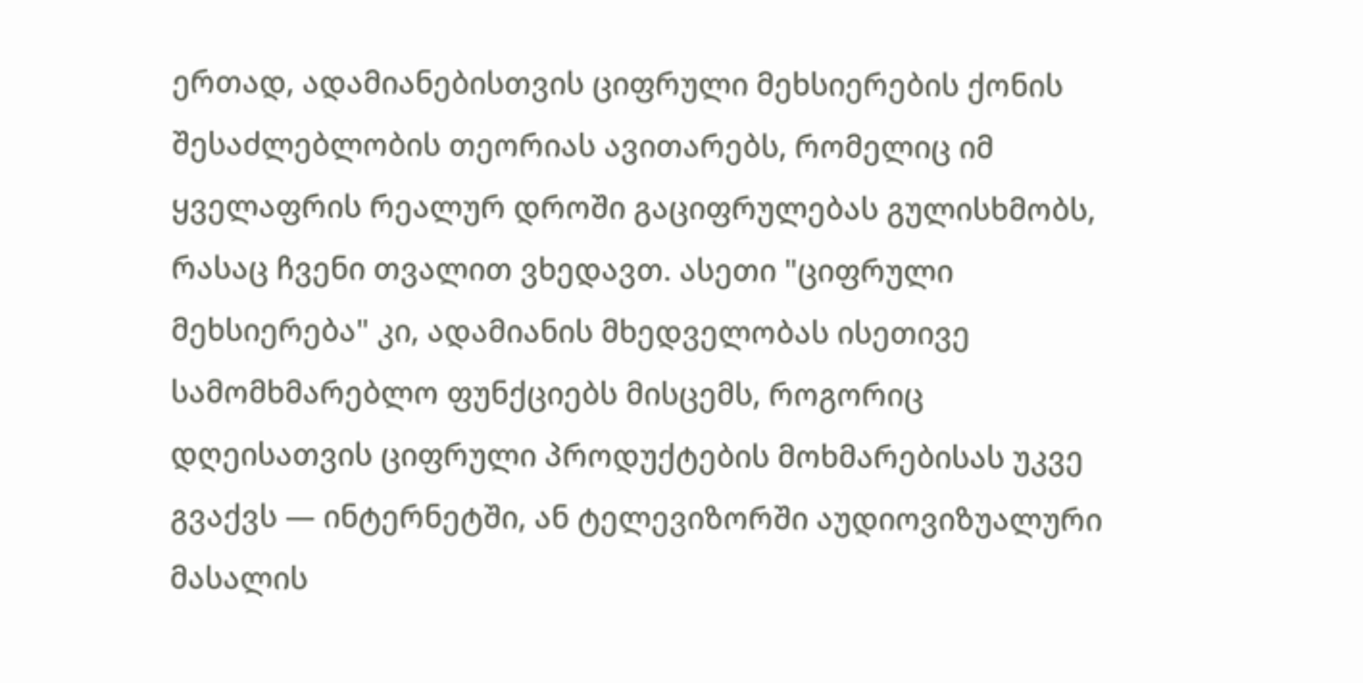ერთად, ადამიანებისთვის ციფრული მეხსიერების ქონის შესაძლებლობის თეორიას ავითარებს, რომელიც იმ ყველაფრის რეალურ დროში გაციფრულებას გულისხმობს, რასაც ჩვენი თვალით ვხედავთ. ასეთი "ციფრული მეხსიერება" კი, ადამიანის მხედველობას ისეთივე სამომხმარებლო ფუნქციებს მისცემს, როგორიც დღეისათვის ციფრული პროდუქტების მოხმარებისას უკვე გვაქვს — ინტერნეტში, ან ტელევიზორში აუდიოვიზუალური მასალის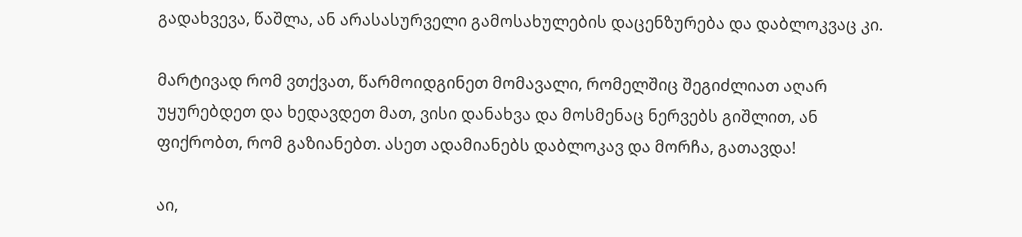გადახვევა, წაშლა, ან არასასურველი გამოსახულების დაცენზურება და დაბლოკვაც კი.

მარტივად რომ ვთქვათ, წარმოიდგინეთ მომავალი, რომელშიც შეგიძლიათ აღარ უყურებდეთ და ხედავდეთ მათ, ვისი დანახვა და მოსმენაც ნერვებს გიშლით, ან ფიქრობთ, რომ გაზიანებთ. ასეთ ადამიანებს დაბლოკავ და მორჩა, გათავდა!

აი,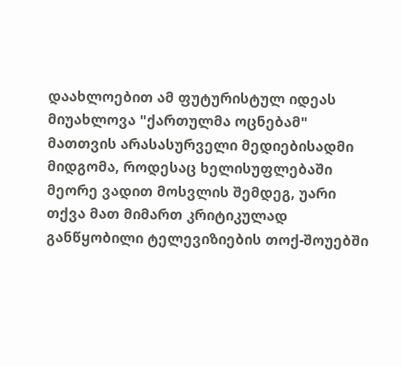დაახლოებით ამ ფუტურისტულ იდეას მიუახლოვა "ქართულმა ოცნებამ" მათთვის არასასურველი მედიებისადმი მიდგომა, როდესაც ხელისუფლებაში მეორე ვადით მოსვლის შემდეგ, უარი თქვა მათ მიმართ კრიტიკულად განწყობილი ტელევიზიების თოქ-შოუებში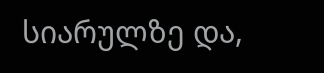სიარულზე და,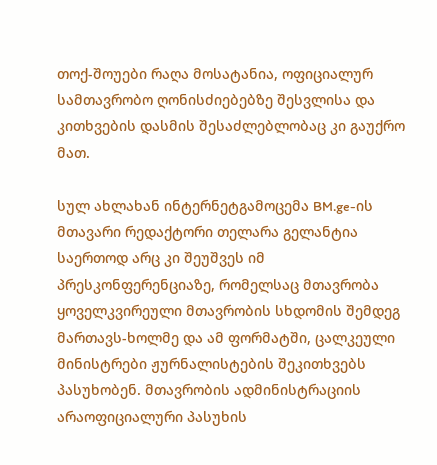თოქ-შოუები რაღა მოსატანია, ოფიციალურ სამთავრობო ღონისძიებებზე შესვლისა და კითხვების დასმის შესაძლებლობაც კი გაუქრო მათ.

სულ ახლახან ინტერნეტგამოცემა BM.ge-ის მთავარი რედაქტორი თელარა გელანტია საერთოდ არც კი შეუშვეს იმ პრესკონფერენციაზე, რომელსაც მთავრობა ყოველკვირეული მთავრობის სხდომის შემდეგ მართავს-ხოლმე და ამ ფორმატში, ცალკეული მინისტრები ჟურნალისტების შეკითხვებს პასუხობენ. მთავრობის ადმინისტრაციის არაოფიციალური პასუხის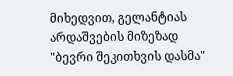მიხედვით, გელანტიას არდაშვების მიზეზად "ბევრი შეკითხვის დასმა"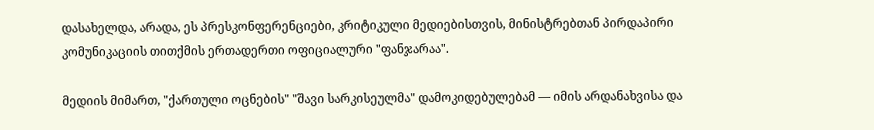დასახელდა, არადა, ეს პრესკონფერენციები, კრიტიკული მედიებისთვის, მინისტრებთან პირდაპირი კომუნიკაციის თითქმის ერთადერთი ოფიციალური "ფანჯარაა".

მედიის მიმართ, "ქართული ოცნების" "შავი სარკისეულმა" დამოკიდებულებამ — იმის არდანახვისა და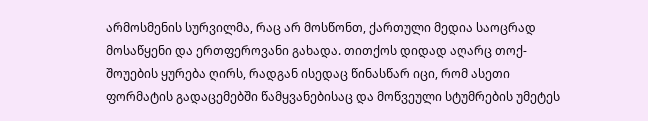არმოსმენის სურვილმა, რაც არ მოსწონთ, ქართული მედია საოცრად მოსაწყენი და ერთფეროვანი გახადა. თითქოს დიდად აღარც თოქ-შოუების ყურება ღირს, რადგან ისედაც წინასწარ იცი, რომ ასეთი ფორმატის გადაცემებში წამყვანებისაც და მოწვეული სტუმრების უმეტეს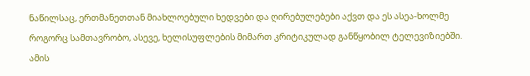ნაწილსაც, ერთმანეთთან მიახლოებული ხედვები და ღირებულებები აქვთ და ეს ასეა-ხოლმე როგორც სამთავრობო, ასევე, ხელისუფლების მიმართ კრიტიკულად განწყობილ ტელევიზიებში. ამის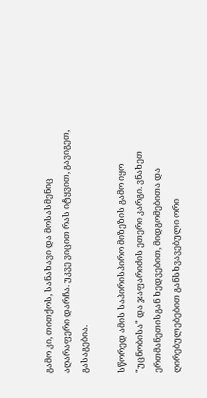გამო კი, თითქოს, სანახავი და მოსასმენიც აღარაფერი დარჩა. უკვე ვიცით რას იტყვით, გავიგეთ, გასაგებია.

სწორედ ამის საპირისპირო მიზეზის გამო იყო "უცნობისა" და ჯაფარიძის ეთერი კარგი. ვნახეთ ერთმანეთისგან ხედვებით, მიდგომებითა და ღირებულებებით განსხვავებული ორი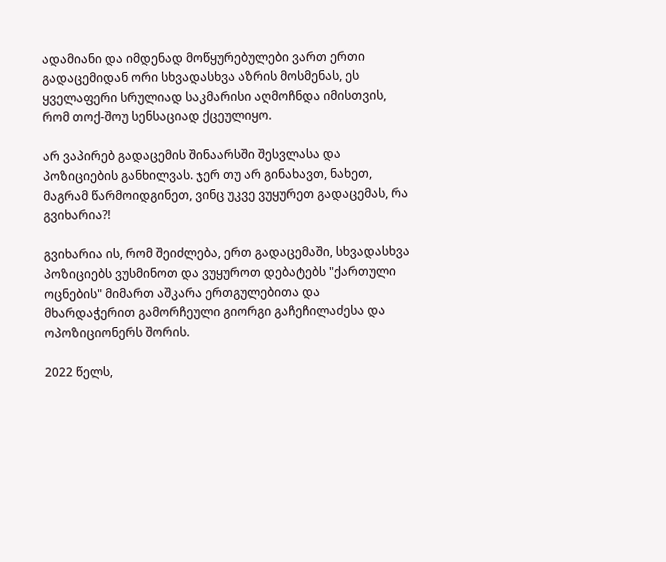ადამიანი და იმდენად მოწყურებულები ვართ ერთი გადაცემიდან ორი სხვადასხვა აზრის მოსმენას, ეს ყველაფერი სრულიად საკმარისი აღმოჩნდა იმისთვის, რომ თოქ-შოუ სენსაციად ქცეულიყო.

არ ვაპირებ გადაცემის შინაარსში შესვლასა და პოზიციების განხილვას. ჯერ თუ არ გინახავთ, ნახეთ, მაგრამ წარმოიდგინეთ, ვინც უკვე ვუყურეთ გადაცემას, რა გვიხარია?!

გვიხარია ის, რომ შეიძლება, ერთ გადაცემაში, სხვადასხვა პოზიციებს ვუსმინოთ და ვუყუროთ დებატებს "ქართული ოცნების" მიმართ აშკარა ერთგულებითა და მხარდაჭერით გამორჩეული გიორგი გაჩეჩილაძესა და ოპოზიციონერს შორის.

2022 წელს,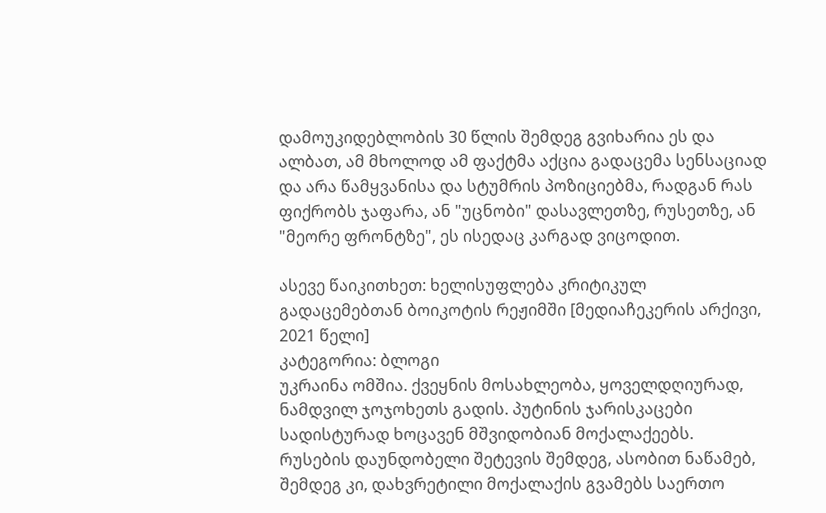დამოუკიდებლობის 30 წლის შემდეგ გვიხარია ეს და ალბათ, ამ მხოლოდ ამ ფაქტმა აქცია გადაცემა სენსაციად და არა წამყვანისა და სტუმრის პოზიციებმა, რადგან რას ფიქრობს ჯაფარა, ან "უცნობი" დასავლეთზე, რუსეთზე, ან "მეორე ფრონტზე", ეს ისედაც კარგად ვიცოდით.

ასევე წაიკითხეთ: ხელისუფლება კრიტიკულ გადაცემებთან ბოიკოტის რეჟიმში [მედიაჩეკერის არქივი, 2021 წელი]
კატეგორია: ბლოგი
უკრაინა ომშია. ქვეყნის მოსახლეობა, ყოველდღიურად, ნამდვილ ჯოჯოხეთს გადის. პუტინის ჯარისკაცები სადისტურად ხოცავენ მშვიდობიან მოქალაქეებს. რუსების დაუნდობელი შეტევის შემდეგ, ასობით ნაწამებ, შემდეგ კი, დახვრეტილი მოქალაქის გვამებს საერთო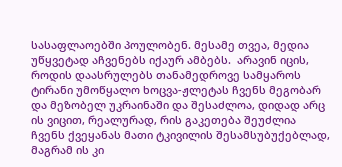სასაფლაოებში პოულობენ. მესამე თვეა, მედია უწყვეტად აჩვენებს იქაურ ამბებს.  არავინ იცის, როდის დაასრულებს თანამედროვე სამყაროს ტირანი უმოწყალო ხოცვა-ჟლეტას ჩვენს მეგობარ და მეზობელ უკრაინაში და შესაძლოა, დიდად არც ის ვიცით, რეალურად, რის გაკეთება შეუძლია ჩვენს ქვეყანას მათი ტკივილის შესამსუბუქებლად, მაგრამ ის კი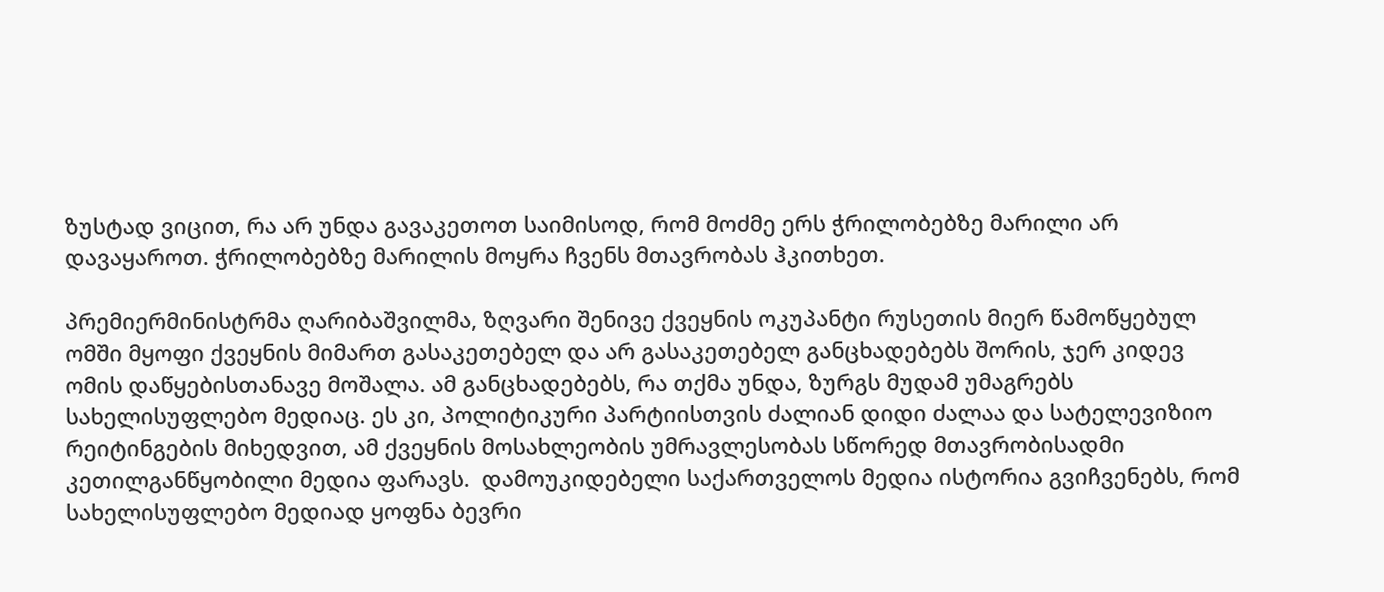ზუსტად ვიცით, რა არ უნდა გავაკეთოთ საიმისოდ, რომ მოძმე ერს ჭრილობებზე მარილი არ დავაყაროთ. ჭრილობებზე მარილის მოყრა ჩვენს მთავრობას ჰკითხეთ.

პრემიერმინისტრმა ღარიბაშვილმა, ზღვარი შენივე ქვეყნის ოკუპანტი რუსეთის მიერ წამოწყებულ ომში მყოფი ქვეყნის მიმართ გასაკეთებელ და არ გასაკეთებელ განცხადებებს შორის, ჯერ კიდევ ომის დაწყებისთანავე მოშალა. ამ განცხადებებს, რა თქმა უნდა, ზურგს მუდამ უმაგრებს სახელისუფლებო მედიაც. ეს კი, პოლიტიკური პარტიისთვის ძალიან დიდი ძალაა და სატელევიზიო რეიტინგების მიხედვით, ამ ქვეყნის მოსახლეობის უმრავლესობას სწორედ მთავრობისადმი კეთილგანწყობილი მედია ფარავს.  დამოუკიდებელი საქართველოს მედია ისტორია გვიჩვენებს, რომ სახელისუფლებო მედიად ყოფნა ბევრი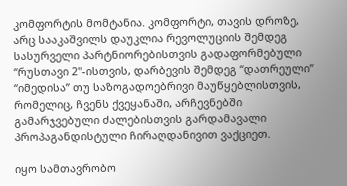კომფორტის მომტანია. კომფორტი, თავის დროზე, არც სააკაშვილს დაუკლია რევოლუციის შემდეგ სასურველი პარტნიორებისთვის გადაფორმებული “რუსთავი 2"-ისთვის, დარბევის შემდეგ “დათრეული” “იმედისა” თუ საზოგადოებრივი მაუწყებლისთვის, რომელიც, ჩვენს ქვეყანაში, არჩევნებში გამარჯვებული ძალებისთვის გარდამავალი პროპაგანდისტული ჩირაღდანივით ვაქციეთ.

იყო სამთავრობო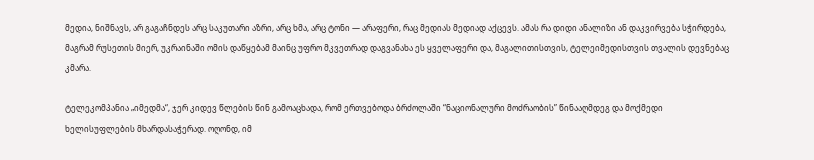მედია, ნიშნავს, არ გაგაჩნდეს არც საკუთარი აზრი, არც ხმა, არც ტონი — არაფერი, რაც მედიას მედიად აქცევს. ამას რა დიდი ანალიზი ან დაკვირვება სჭირდება, მაგრამ რუსეთის მიერ, უკრაინაში ომის დაწყებამ მაინც უფრო მკვეთრად დაგვანახა ეს ყველაფერი და, მაგალითისთვის, ტელეიმედისთვის თვალის დევნებაც კმარა.

ტელეკომპანია „იმედმა“, ჯერ კიდევ წლების წინ გამოაცხადა, რომ ერთვებოდა ბრძოლაში “ნაციონალური მოძრაობის” წინააღმდეგ და მოქმედი ხელისუფლების მხარდასაჭერად. ოღონდ, იმ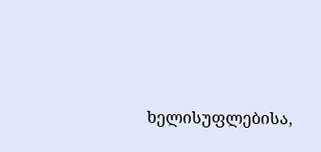ხელისუფლებისა,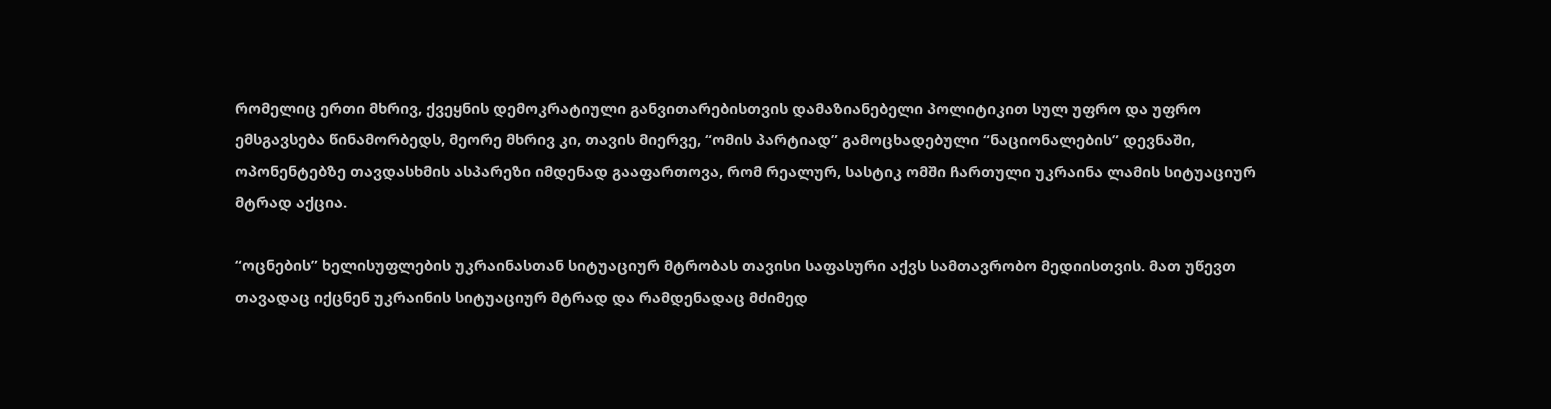რომელიც ერთი მხრივ, ქვეყნის დემოკრატიული განვითარებისთვის დამაზიანებელი პოლიტიკით სულ უფრო და უფრო ემსგავსება წინამორბედს, მეორე მხრივ კი, თავის მიერვე, “ომის პარტიად” გამოცხადებული “ნაციონალების” დევნაში, ოპონენტებზე თავდასხმის ასპარეზი იმდენად გააფართოვა, რომ რეალურ, სასტიკ ომში ჩართული უკრაინა ლამის სიტუაციურ მტრად აქცია.

“ოცნების” ხელისუფლების უკრაინასთან სიტუაციურ მტრობას თავისი საფასური აქვს სამთავრობო მედიისთვის. მათ უწევთ თავადაც იქცნენ უკრაინის სიტუაციურ მტრად და რამდენადაც მძიმედ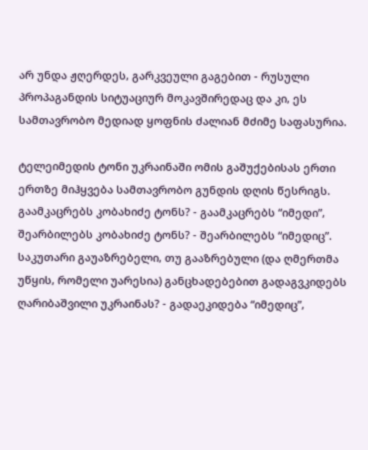არ უნდა ჟღერდეს, გარკვეული გაგებით - რუსული პროპაგანდის სიტუაციურ მოკავშირედაც და კი, ეს სამთავრობო მედიად ყოფნის ძალიან მძიმე საფასურია.

ტელეიმედის ტონი უკრაინაში ომის გაშუქებისას ერთი ერთზე მიჰყვება სამთავრობო გუნდის დღის წესრიგს. გაამკაცრებს კობახიძე ტონს? - გაამკაცრებს “იმედი”, შეარბილებს კობახიძე ტონს? - შეარბილებს “იმედიც”. საკუთარი გაუაზრებელი, თუ გააზრებული (და ღმერთმა უწყის, რომელი უარესია) განცხადებებით გადაგვკიდებს ღარიბაშვილი უკრაინას? - გადაეკიდება “იმედიც”,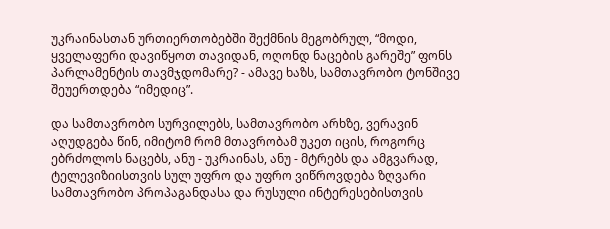უკრაინასთან ურთიერთობებში შექმნის მეგობრულ, “მოდი, ყველაფერი დავიწყოთ თავიდან, ოღონდ ნაცების გარეშე” ფონს პარლამენტის თავმჯდომარე? - ამავე ხაზს, სამთავრობო ტონშივე შეუერთდება “იმედიც”.

და სამთავრობო სურვილებს, სამთავრობო არხზე, ვერავინ აღუდგება წინ, იმიტომ რომ მთავრობამ უკეთ იცის, როგორც ებრძოლოს ნაცებს, ანუ - უკრაინას, ანუ - მტრებს და ამგვარად, ტელევიზიისთვის სულ უფრო და უფრო ვიწროვდება ზღვარი სამთავრობო პროპაგანდასა და რუსული ინტერესებისთვის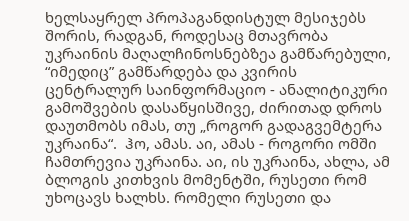ხელსაყრელ პროპაგანდისტულ მესიჯებს შორის, რადგან, როდესაც მთავრობა უკრაინის მაღალჩინოსნებზეა გამწარებული, “იმედიც” გამწარდება და კვირის ცენტრალურ საინფორმაციო - ანალიტიკური გამოშვების დასაწყისშივე, ძირითად დროს დაუთმობს იმას, თუ „როგორ გადაგვემტერა უკრაინა“.  ჰო, ამას. აი, ამას - როგორი ომში ჩამთრევია უკრაინა. აი, ის უკრაინა, ახლა, ამ ბლოგის კითხვის მომენტში, რუსეთი რომ უხოცავს ხალხს. რომელი რუსეთი და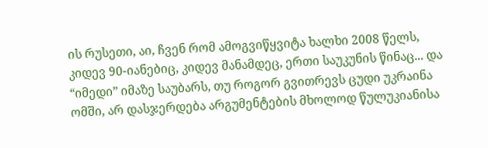ის რუსეთი, აი, ჩვენ რომ ამოგვიწყვიტა ხალხი 2008 წელს, კიდევ 90-იანებიც, კიდევ მანამდეც, ერთი საუკუნის წინაც... და “იმედი” იმაზე საუბარს, თუ როგორ გვითრევს ცუდი უკრაინა ომში, არ დასჯერდება არგუმენტების მხოლოდ წულუკიანისა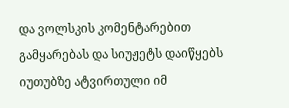და ვოლსკის კომენტარებით გამყარებას და სიუჟეტს დაიწყებს იუთუბზე ატვირთული იმ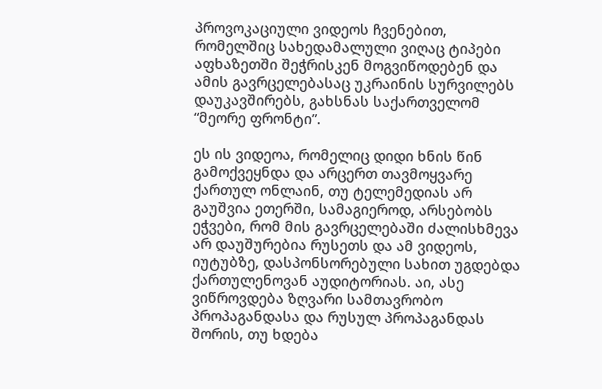პროვოკაციული ვიდეოს ჩვენებით, რომელშიც სახედამალული ვიღაც ტიპები აფხაზეთში შეჭრისკენ მოგვიწოდებენ და ამის გავრცელებასაც უკრაინის სურვილებს დაუკავშირებს, გახსნას საქართველომ “მეორე ფრონტი”.

ეს ის ვიდეოა, რომელიც დიდი ხნის წინ გამოქვეყნდა და არცერთ თავმოყვარე ქართულ ონლაინ, თუ ტელემედიას არ გაუშვია ეთერში, სამაგიეროდ, არსებობს ეჭვები, რომ მის გავრცელებაში ძალისხმევა არ დაუშურებია რუსეთს და ამ ვიდეოს, იუტუბზე, დასპონსორებული სახით უგდებდა ქართულენოვან აუდიტორიას. აი, ასე ვიწროვდება ზღვარი სამთავრობო პროპაგანდასა და რუსულ პროპაგანდას შორის, თუ ხდება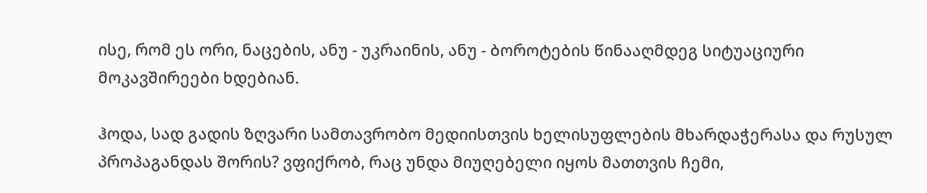ისე, რომ ეს ორი, ნაცების, ანუ - უკრაინის, ანუ - ბოროტების წინააღმდეგ სიტუაციური მოკავშირეები ხდებიან.

ჰოდა, სად გადის ზღვარი სამთავრობო მედიისთვის ხელისუფლების მხარდაჭერასა და რუსულ პროპაგანდას შორის? ვფიქრობ, რაც უნდა მიუღებელი იყოს მათთვის ჩემი,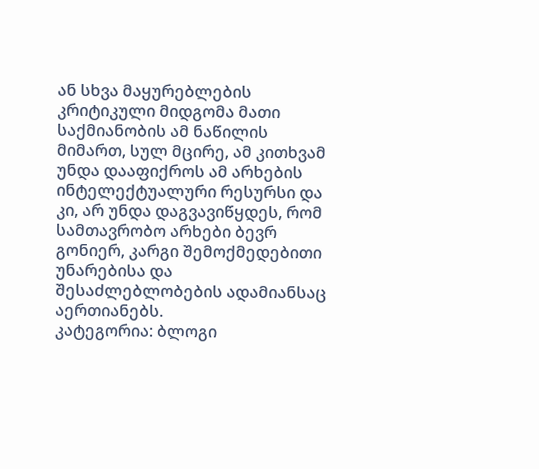ან სხვა მაყურებლების კრიტიკული მიდგომა მათი საქმიანობის ამ ნაწილის მიმართ, სულ მცირე, ამ კითხვამ უნდა დააფიქროს ამ არხების ინტელექტუალური რესურსი და კი, არ უნდა დაგვავიწყდეს, რომ სამთავრობო არხები ბევრ გონიერ, კარგი შემოქმედებითი უნარებისა და შესაძლებლობების ადამიანსაც აერთიანებს.
კატეგორია: ბლოგი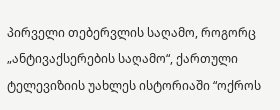პირველი თებერვლის საღამო, როგორც „ანტივაქსერების საღამო“, ქართული ტელევიზიის უახლეს ისტორიაში “ოქროს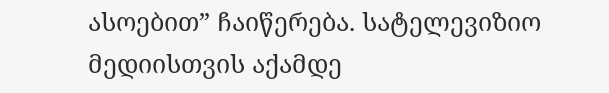ასოებით” ჩაიწერება. სატელევიზიო მედიისთვის აქამდე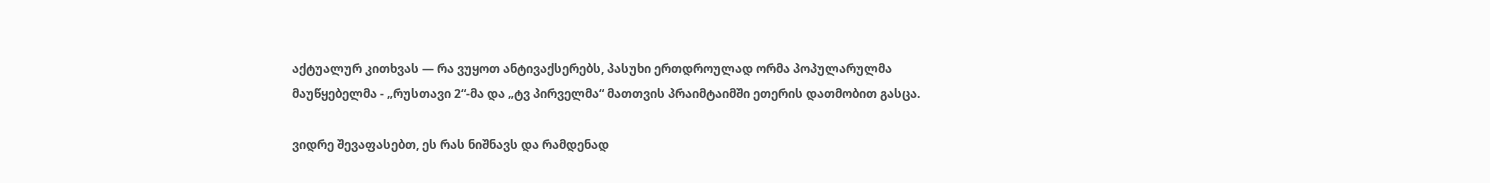აქტუალურ კითხვას — რა ვუყოთ ანტივაქსერებს, პასუხი ერთდროულად ორმა პოპულარულმა მაუწყებელმა - „რუსთავი 2“-მა და „ტვ პირველმა“ მათთვის პრაიმტაიმში ეთერის დათმობით გასცა.

ვიდრე შევაფასებთ, ეს რას ნიშნავს და რამდენად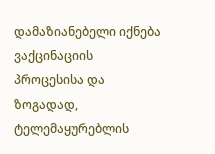დამაზიანებელი იქნება ვაქცინაციის პროცესისა და ზოგადად, ტელემაყურებლის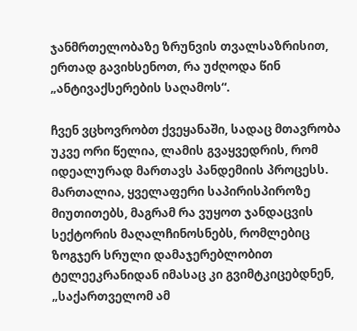ჯანმრთელობაზე ზრუნვის თვალსაზრისით, ერთად გავიხსენოთ, რა უძღოდა წინ „ანტივაქსერების საღამოს“.

ჩვენ ვცხოვრობთ ქვეყანაში, სადაც მთავრობა უკვე ორი წელია, ლამის გვაყვედრის, რომ იდეალურად მართავს პანდემიის პროცესს. მართალია, ყველაფერი საპირისპიროზე მიუთითებს, მაგრამ რა ვუყოთ ჯანდაცვის სექტორის მაღალჩინოსნებს, რომლებიც ზოგჯერ სრული დამაჯერებლობით ტელეეკრანიდან იმასაც კი გვიმტკიცებდნენ, „საქართველომ ამ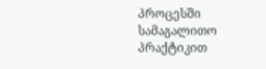პროცესში სამაგალითო პრაქტიკით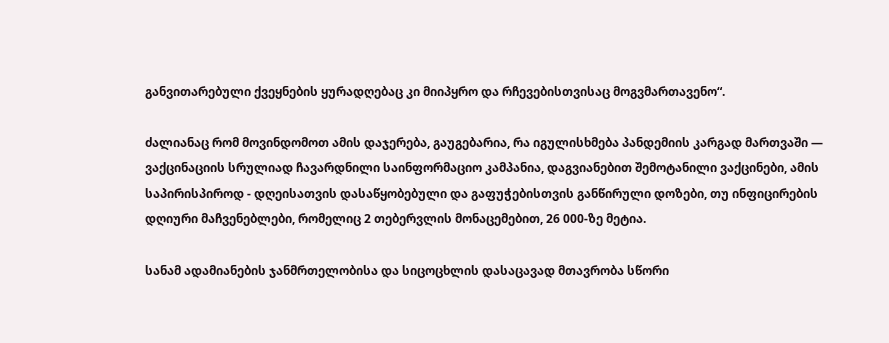განვითარებული ქვეყნების ყურადღებაც კი მიიპყრო და რჩევებისთვისაც მოგვმართავენო“.

ძალიანაც რომ მოვინდომოთ ამის დაჯერება, გაუგებარია, რა იგულისხმება პანდემიის კარგად მართვაში — ვაქცინაციის სრულიად ჩავარდნილი საინფორმაციო კამპანია, დაგვიანებით შემოტანილი ვაქცინები, ამის საპირისპიროდ - დღეისათვის დასაწყობებული და გაფუჭებისთვის განწირული დოზები, თუ ინფიცირების დღიური მაჩვენებლები, რომელიც 2 თებერვლის მონაცემებით, 26 000-ზე მეტია.

სანამ ადამიანების ჯანმრთელობისა და სიცოცხლის დასაცავად მთავრობა სწორი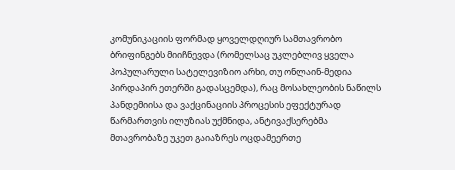კომუნიკაციის ფორმად ყოველდღიურ სამთავრობო ბრიფინგებს მიიჩნევდა (რომელსაც უკლებლივ ყველა პოპულარული სატელევიზიო არხი, თუ ონლაინ-მედია პირდაპირ ეთერში გადასცემდა), რაც მოსახლეობის ნაწილს პანდემიისა და ვაქცინაციის პროცესის ეფექტურად წარმართვის ილუზიას უქმნიდა, ანტივაქსერებმა მთავრობაზე უკეთ გაიაზრეს ოცდამეერთე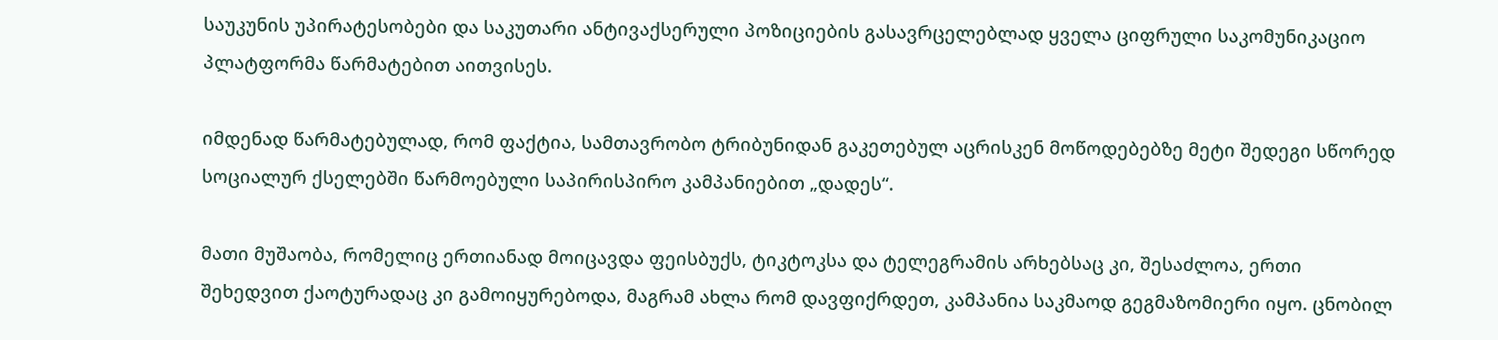საუკუნის უპირატესობები და საკუთარი ანტივაქსერული პოზიციების გასავრცელებლად ყველა ციფრული საკომუნიკაციო პლატფორმა წარმატებით აითვისეს.

იმდენად წარმატებულად, რომ ფაქტია, სამთავრობო ტრიბუნიდან გაკეთებულ აცრისკენ მოწოდებებზე მეტი შედეგი სწორედ სოციალურ ქსელებში წარმოებული საპირისპირო კამპანიებით „დადეს“.

მათი მუშაობა, რომელიც ერთიანად მოიცავდა ფეისბუქს, ტიკტოკსა და ტელეგრამის არხებსაც კი, შესაძლოა, ერთი შეხედვით ქაოტურადაც კი გამოიყურებოდა, მაგრამ ახლა რომ დავფიქრდეთ, კამპანია საკმაოდ გეგმაზომიერი იყო. ცნობილ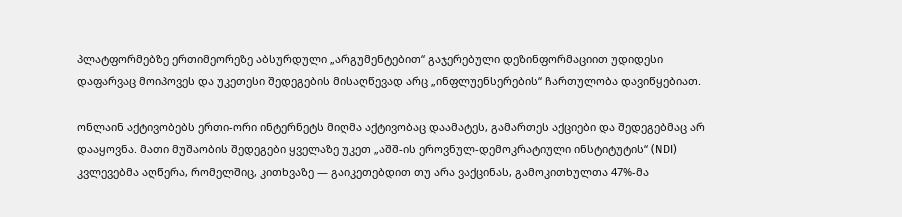პლატფორმებზე ერთიმეორეზე აბსურდული „არგუმენტებით“ გაჯერებული დეზინფორმაციით უდიდესი დაფარვაც მოიპოვეს და უკეთესი შედეგების მისაღწევად არც „ინფლუენსერების“ ჩართულობა დავიწყებიათ.

ონლაინ აქტივობებს ერთი-ორი ინტერნეტს მიღმა აქტივობაც დაამატეს, გამართეს აქციები და შედეგებმაც არ დააყოვნა. მათი მუშაობის შედეგები ყველაზე უკეთ „აშშ-ის ეროვნულ-დემოკრატიული ინსტიტუტის“ (NDI) კვლევებმა აღწერა, რომელშიც, კითხვაზე — გაიკეთებდით თუ არა ვაქცინას, გამოკითხულთა 47%-მა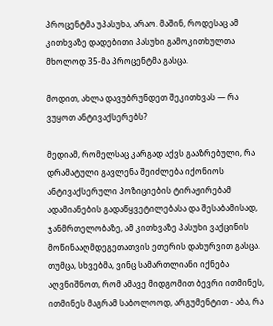პროცენტმა უპასუხა, არაო. მაშინ, როდესაც ამ კითხვაზე დადებითი პასუხი გამოკითხულთა მხოლოდ 35-მა პროცენტმა გასცა.

მოდით, ახლა დავუბრუნდეთ შეკითხვას — რა ვუყოთ ანტივაქსერებს?

მედიამ, რომელსაც კარგად აქვს გააზრებული, რა დრამატული გავლენა შეიძლება იქონიოს ანტივაქსერული პოზიციების ტირაჟირებამ ადამიანების გადაწყვეტილებასა და შესაბამისად, ჯანმრთელობაზე, ამ კითხვაზე პასუხი ვაქცინის მოწინააღმდეგეთათვის ეთერის დახურვით გასცა. თუმცა, სხვებმა, ვინც სამართლიანი იქნება აღვნიშნოთ, რომ ამავე მიდგომით ბევრი ითმინეს, ითმინეს მაგრამ საბოლოოდ, არგუმენტით - აბა, რა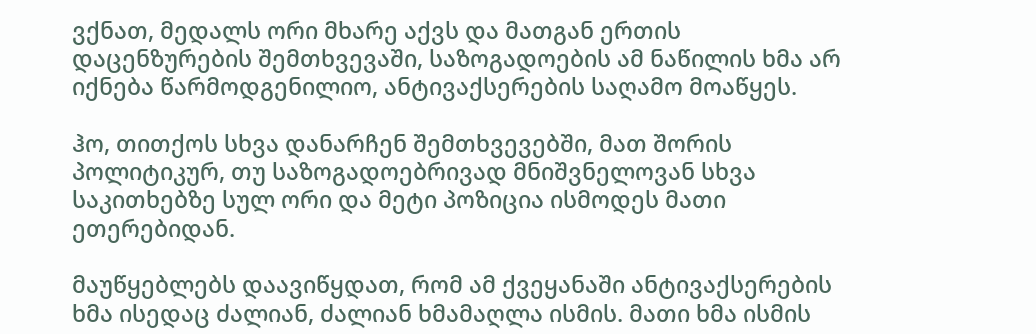ვქნათ, მედალს ორი მხარე აქვს და მათგან ერთის დაცენზურების შემთხვევაში, საზოგადოების ამ ნაწილის ხმა არ იქნება წარმოდგენილიო, ანტივაქსერების საღამო მოაწყეს.

ჰო, თითქოს სხვა დანარჩენ შემთხვევებში, მათ შორის პოლიტიკურ, თუ საზოგადოებრივად მნიშვნელოვან სხვა საკითხებზე სულ ორი და მეტი პოზიცია ისმოდეს მათი ეთერებიდან.

მაუწყებლებს დაავიწყდათ, რომ ამ ქვეყანაში ანტივაქსერების ხმა ისედაც ძალიან, ძალიან ხმამაღლა ისმის. მათი ხმა ისმის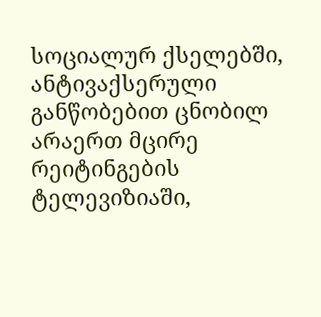სოციალურ ქსელებში, ანტივაქსერული განწობებით ცნობილ არაერთ მცირე რეიტინგების ტელევიზიაში,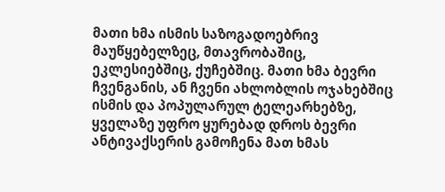მათი ხმა ისმის საზოგადოებრივ მაუწყებელზეც, მთავრობაშიც, ეკლესიებშიც, ქუჩებშიც. მათი ხმა ბევრი ჩვენგანის, ან ჩვენი ახლობლის ოჯახებშიც ისმის და პოპულარულ ტელეარხებზე, ყველაზე უფრო ყურებად დროს ბევრი ანტივაქსერის გამოჩენა მათ ხმას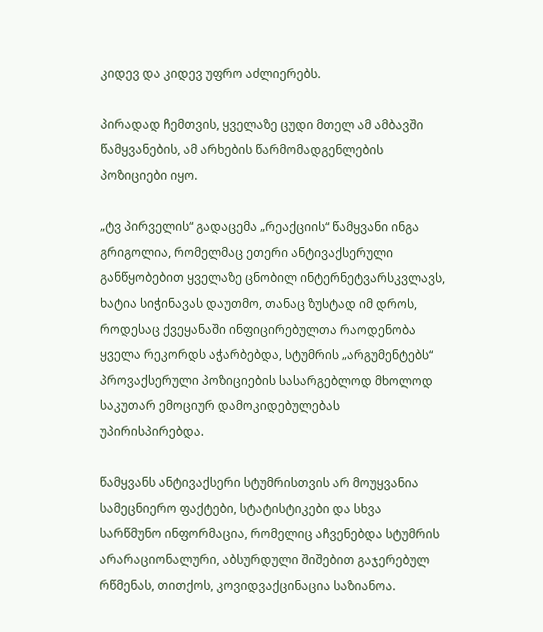კიდევ და კიდევ უფრო აძლიერებს.

პირადად ჩემთვის, ყველაზე ცუდი მთელ ამ ამბავში წამყვანების, ამ არხების წარმომადგენლების პოზიციები იყო.

„ტვ პირველის“ გადაცემა „რეაქციის“ წამყვანი ინგა გრიგოლია, რომელმაც ეთერი ანტივაქსერული განწყობებით ყველაზე ცნობილ ინტერნეტვარსკვლავს, ხატია სიჭინავას დაუთმო, თანაც ზუსტად იმ დროს, როდესაც ქვეყანაში ინფიცირებულთა რაოდენობა ყველა რეკორდს აჭარბებდა, სტუმრის „არგუმენტებს“ პროვაქსერული პოზიციების სასარგებლოდ მხოლოდ საკუთარ ემოციურ დამოკიდებულებას უპირისპირებდა.

წამყვანს ანტივაქსერი სტუმრისთვის არ მოუყვანია სამეცნიერო ფაქტები, სტატისტიკები და სხვა სარწმუნო ინფორმაცია, რომელიც აჩვენებდა სტუმრის არარაციონალური, აბსურდული შიშებით გაჯერებულ რწმენას, თითქოს, კოვიდვაქცინაცია საზიანოა.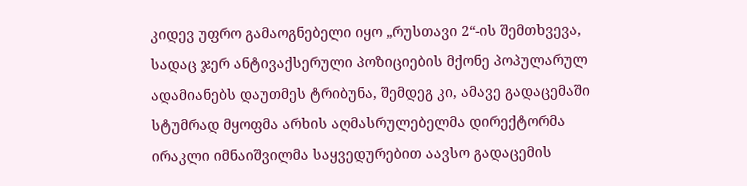კიდევ უფრო გამაოგნებელი იყო „რუსთავი 2“-ის შემთხვევა, სადაც ჯერ ანტივაქსერული პოზიციების მქონე პოპულარულ ადამიანებს დაუთმეს ტრიბუნა, შემდეგ კი, ამავე გადაცემაში სტუმრად მყოფმა არხის აღმასრულებელმა დირექტორმა ირაკლი იმნაიშვილმა საყვედურებით აავსო გადაცემის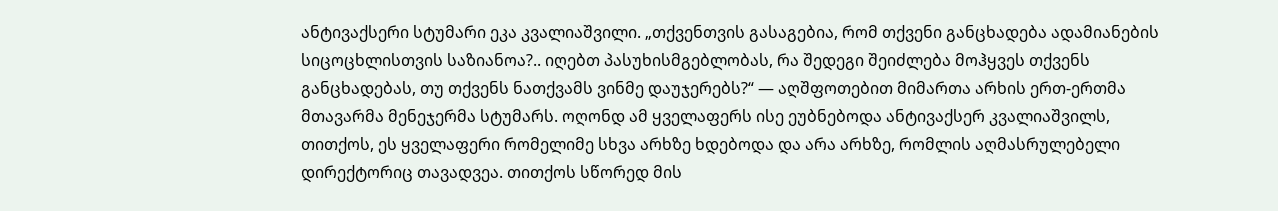ანტივაქსერი სტუმარი ეკა კვალიაშვილი. „თქვენთვის გასაგებია, რომ თქვენი განცხადება ადამიანების სიცოცხლისთვის საზიანოა?.. იღებთ პასუხისმგებლობას, რა შედეგი შეიძლება მოჰყვეს თქვენს განცხადებას, თუ თქვენს ნათქვამს ვინმე დაუჯერებს?“ — აღშფოთებით მიმართა არხის ერთ-ერთმა მთავარმა მენეჯერმა სტუმარს. ოღონდ ამ ყველაფერს ისე ეუბნებოდა ანტივაქსერ კვალიაშვილს, თითქოს, ეს ყველაფერი რომელიმე სხვა არხზე ხდებოდა და არა არხზე, რომლის აღმასრულებელი დირექტორიც თავადვეა. თითქოს სწორედ მის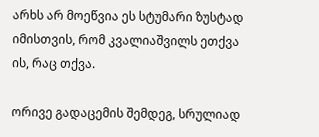არხს არ მოეწვია ეს სტუმარი ზუსტად იმისთვის, რომ კვალიაშვილს ეთქვა ის, რაც თქვა.

ორივე გადაცემის შემდეგ, სრულიად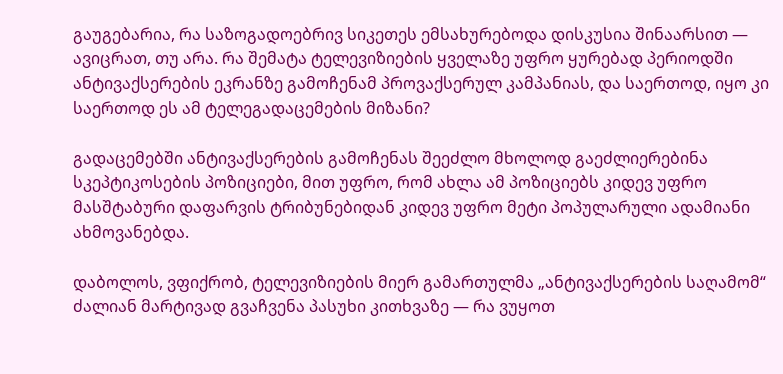გაუგებარია, რა საზოგადოებრივ სიკეთეს ემსახურებოდა დისკუსია შინაარსით — ავიცრათ, თუ არა. რა შემატა ტელევიზიების ყველაზე უფრო ყურებად პერიოდში ანტივაქსერების ეკრანზე გამოჩენამ პროვაქსერულ კამპანიას, და საერთოდ, იყო კი საერთოდ ეს ამ ტელეგადაცემების მიზანი?

გადაცემებში ანტივაქსერების გამოჩენას შეეძლო მხოლოდ გაეძლიერებინა სკეპტიკოსების პოზიციები, მით უფრო, რომ ახლა ამ პოზიციებს კიდევ უფრო მასშტაბური დაფარვის ტრიბუნებიდან კიდევ უფრო მეტი პოპულარული ადამიანი ახმოვანებდა.

დაბოლოს, ვფიქრობ, ტელევიზიების მიერ გამართულმა „ანტივაქსერების საღამომ“ ძალიან მარტივად გვაჩვენა პასუხი კითხვაზე — რა ვუყოთ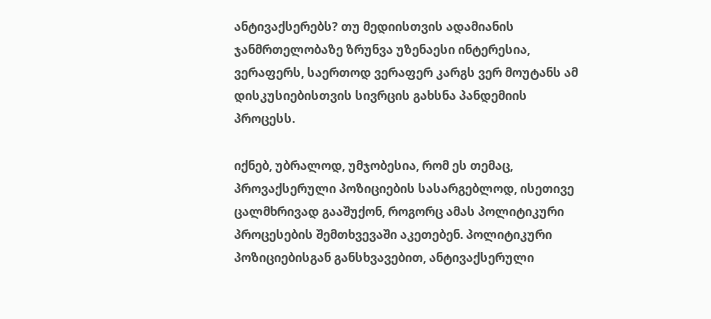ანტივაქსერებს? თუ მედიისთვის ადამიანის ჯანმრთელობაზე ზრუნვა უზენაესი ინტერესია, ვერაფერს, საერთოდ ვერაფერ კარგს ვერ მოუტანს ამ დისკუსიებისთვის სივრცის გახსნა პანდემიის პროცესს.

იქნებ, უბრალოდ, უმჯობესია, რომ ეს თემაც, პროვაქსერული პოზიციების სასარგებლოდ, ისეთივე ცალმხრივად გააშუქონ, როგორც ამას პოლიტიკური პროცესების შემთხვევაში აკეთებენ. პოლიტიკური პოზიციებისგან განსხვავებით, ანტივაქსერული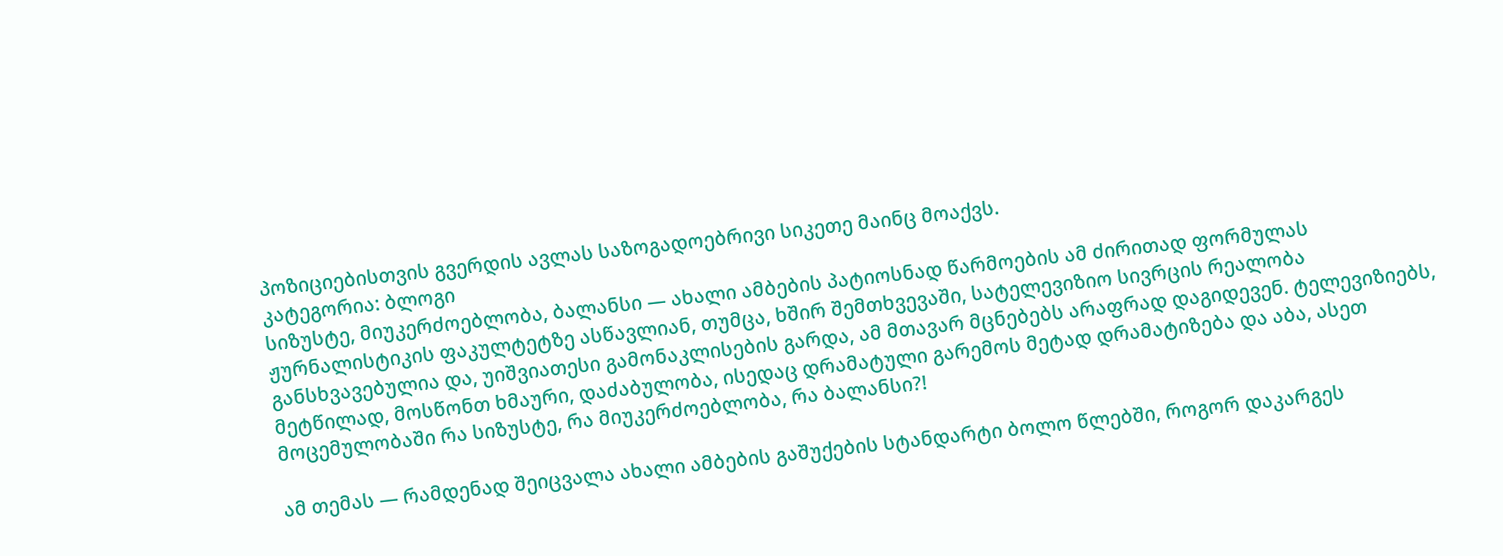პოზიციებისთვის გვერდის ავლას საზოგადოებრივი სიკეთე მაინც მოაქვს.
კატეგორია: ბლოგი
სიზუსტე, მიუკერძოებლობა, ბალანსი — ახალი ამბების პატიოსნად წარმოების ამ ძირითად ფორმულას ჟურნალისტიკის ფაკულტეტზე ასწავლიან, თუმცა, ხშირ შემთხვევაში, სატელევიზიო სივრცის რეალობა განსხვავებულია და, უიშვიათესი გამონაკლისების გარდა, ამ მთავარ მცნებებს არაფრად დაგიდევენ. ტელევიზიებს, მეტწილად, მოსწონთ ხმაური, დაძაბულობა, ისედაც დრამატული გარემოს მეტად დრამატიზება და აბა, ასეთ მოცემულობაში რა სიზუსტე, რა მიუკერძოებლობა, რა ბალანსი?!

ამ თემას — რამდენად შეიცვალა ახალი ამბების გაშუქების სტანდარტი ბოლო წლებში, როგორ დაკარგეს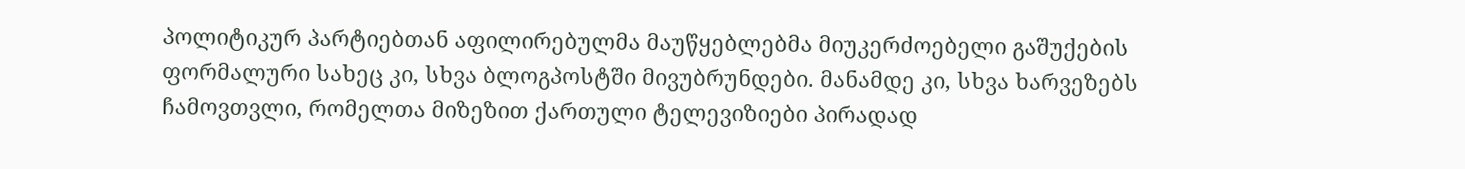პოლიტიკურ პარტიებთან აფილირებულმა მაუწყებლებმა მიუკერძოებელი გაშუქების ფორმალური სახეც კი, სხვა ბლოგპოსტში მივუბრუნდები. მანამდე კი, სხვა ხარვეზებს ჩამოვთვლი, რომელთა მიზეზით ქართული ტელევიზიები პირადად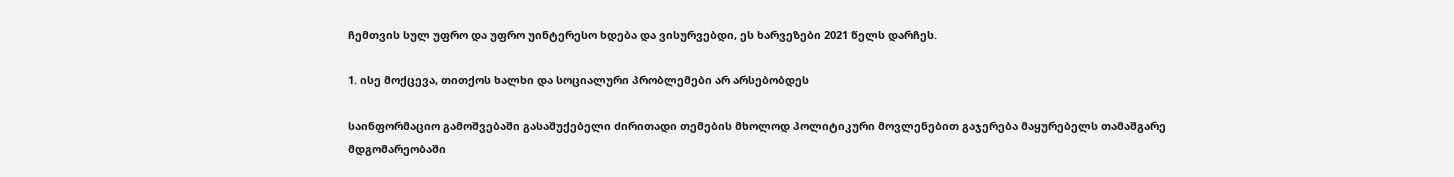ჩემთვის სულ უფრო და უფრო უინტერესო ხდება და ვისურვებდი, ეს ხარვეზები 2021 წელს დარჩეს.

1. ისე მოქცევა, თითქოს ხალხი და სოციალური პრობლემები არ არსებობდეს

საინფორმაციო გამოშვებაში გასაშუქებელი ძირითადი თემების მხოლოდ პოლიტიკური მოვლენებით გაჯერება მაყურებელს თამაშგარე მდგომარეობაში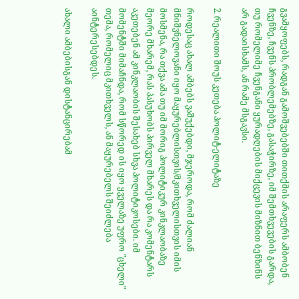გვამყოფებს, რადგან გამოშვებებში თითქმის არაფერს ამბობენ ჩვენზე, ჩვენს პრობლემებზე, გასაჭირზე, იმ შემთხვევების გარდა, თუ რომელიმე ჩვენგანი ყურადღების მიქცევის მიზნით ბენზინს არ გადაისხამს, ან რამე მსგავსი.

2. რეალითი შოუს კეთება პოლიტ-ელიტაზე

როდესაც ახალ ამბებს ვაშუქებდი, მჯეროდა, რომ ძალიან მნიშვნელოვანი იყო მაყურებლისთვის/მკითხველისთვის იმის მოსმენა, რა თქვა ამა თუ იმ მორიგ პოლიტიკურ კინკლაობაზე მეორე მხარემ, რას პასუხობს პირველ მხარეს და რა კომენტარს აკეთებენ ამ კინკლაობის შესახებ სხვა პოლიტიკოსები. იმ მომენტში მიმაჩნდა, რომ სწორედ ის იყო ყველაზე უფრო "ცხელი" თემა, რომელიც მკითხველს, ან მაყურებელს შეიძლება აინტერესებდეს.

ახალი ამბებისგან დისტანცირებამ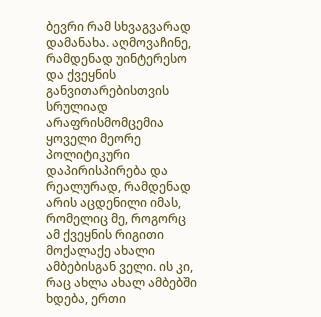ბევრი რამ სხვაგვარად დამანახა. აღმოვაჩინე, რამდენად უინტერესო და ქვეყნის განვითარებისთვის სრულიად არაფრისმომცემია ყოველი მეორე პოლიტიკური დაპირისპირება და რეალურად, რამდენად არის აცდენილი იმას, რომელიც მე, როგორც ამ ქვეყნის რიგითი მოქალაქე ახალი ამბებისგან ველი. ის კი, რაც ახლა ახალ ამბებში ხდება, ერთი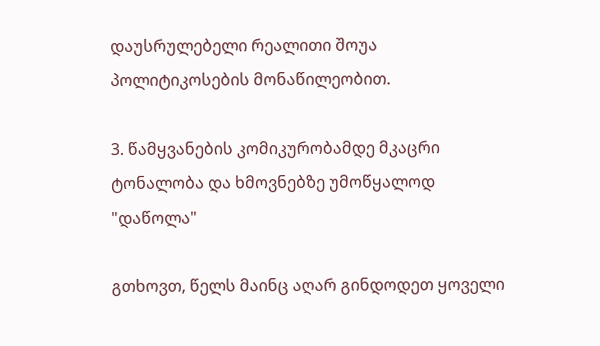დაუსრულებელი რეალითი შოუა პოლიტიკოსების მონაწილეობით.

3. წამყვანების კომიკურობამდე მკაცრი ტონალობა და ხმოვნებზე უმოწყალოდ "დაწოლა"

გთხოვთ, წელს მაინც აღარ გინდოდეთ ყოველი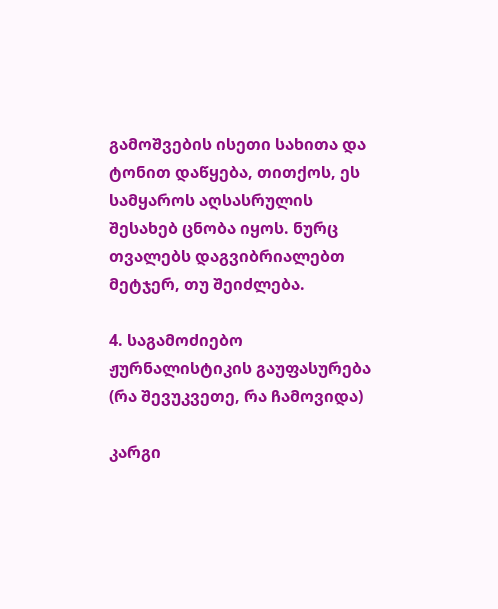გამოშვების ისეთი სახითა და ტონით დაწყება, თითქოს, ეს სამყაროს აღსასრულის შესახებ ცნობა იყოს. ნურც თვალებს დაგვიბრიალებთ მეტჯერ, თუ შეიძლება.

4. საგამოძიებო ჟურნალისტიკის გაუფასურება (რა შევუკვეთე, რა ჩამოვიდა)

კარგი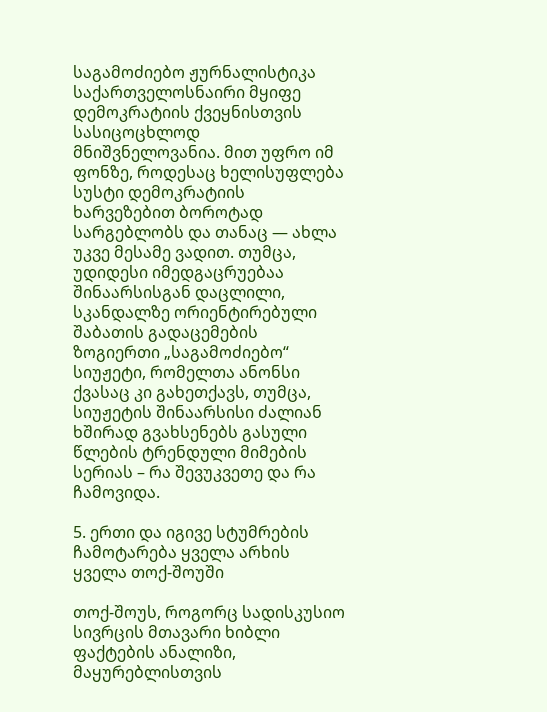საგამოძიებო ჟურნალისტიკა საქართველოსნაირი მყიფე დემოკრატიის ქვეყნისთვის სასიცოცხლოდ მნიშვნელოვანია. მით უფრო იმ ფონზე, როდესაც ხელისუფლება სუსტი დემოკრატიის ხარვეზებით ბოროტად სარგებლობს და თანაც — ახლა უკვე მესამე ვადით. თუმცა, უდიდესი იმედგაცრუებაა შინაარსისგან დაცლილი, სკანდალზე ორიენტირებული შაბათის გადაცემების ზოგიერთი „საგამოძიებო“ სიუჟეტი, რომელთა ანონსი ქვასაც კი გახეთქავს, თუმცა, სიუჟეტის შინაარსისი ძალიან ხშირად გვახსენებს გასული წლების ტრენდული მიმების სერიას – რა შევუკვეთე და რა ჩამოვიდა.

5. ერთი და იგივე სტუმრების ჩამოტარება ყველა არხის ყველა თოქ-შოუში

თოქ-შოუს, როგორც სადისკუსიო სივრცის მთავარი ხიბლი ფაქტების ანალიზი, მაყურებლისთვის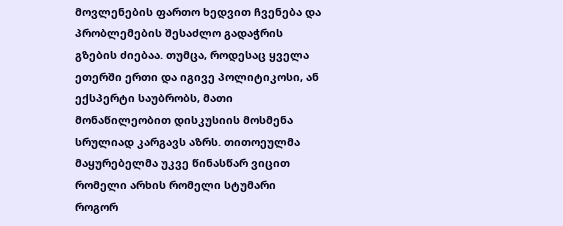მოვლენების ფართო ხედვით ჩვენება და პრობლემების შესაძლო გადაჭრის გზების ძიებაა. თუმცა, როდესაც ყველა ეთერში ერთი და იგივე პოლიტიკოსი, ან ექსპერტი საუბრობს, მათი მონაწილეობით დისკუსიის მოსმენა სრულიად კარგავს აზრს. თითოეულმა მაყურებელმა უკვე წინასწარ ვიცით რომელი არხის რომელი სტუმარი როგორ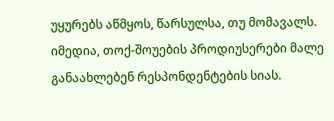უყურებს აწმყოს, წარსულსა, თუ მომავალს. იმედია, თოქ-შოუების პროდიუსერები მალე განაახლებენ რესპონდენტების სიას.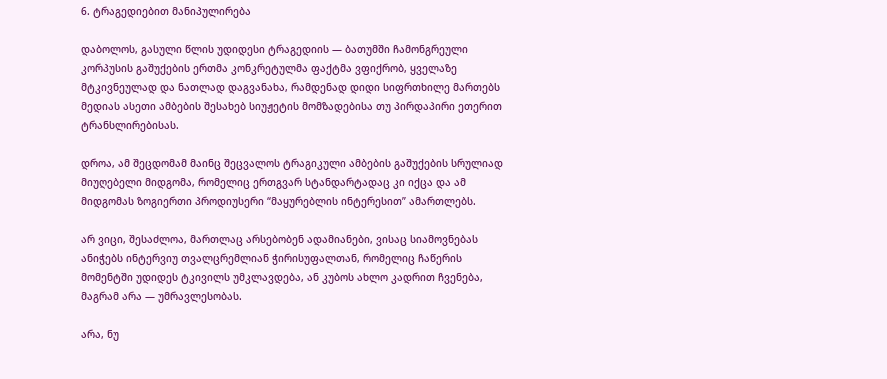6. ტრაგედიებით მანიპულირება

დაბოლოს, გასული წლის უდიდესი ტრაგედიის — ბათუმში ჩამონგრეული კორპუსის გაშუქების ერთმა კონკრეტულმა ფაქტმა ვფიქრობ, ყველაზე მტკივნეულად და ნათლად დაგვანახა, რამდენად დიდი სიფრთხილე მართებს მედიას ასეთი ამბების შესახებ სიუჟეტის მომზადებისა თუ პირდაპირი ეთერით ტრანსლირებისას.

დროა, ამ შეცდომამ მაინც შეცვალოს ტრაგიკული ამბების გაშუქების სრულიად მიუღებელი მიდგომა, რომელიც ერთგვარ სტანდარტადაც კი იქცა და ამ მიდგომას ზოგიერთი პროდიუსერი “მაყურებლის ინტერესით” ამართლებს.

არ ვიცი, შესაძლოა, მართლაც არსებობენ ადამიანები, ვისაც სიამოვნებას ანიჭებს ინტერვიუ თვალცრემლიან ჭირისუფალთან, რომელიც ჩაწერის მომენტში უდიდეს ტკივილს უმკლავდება, ან კუბოს ახლო კადრით ჩვენება, მაგრამ არა — უმრავლესობას.

არა, ნუ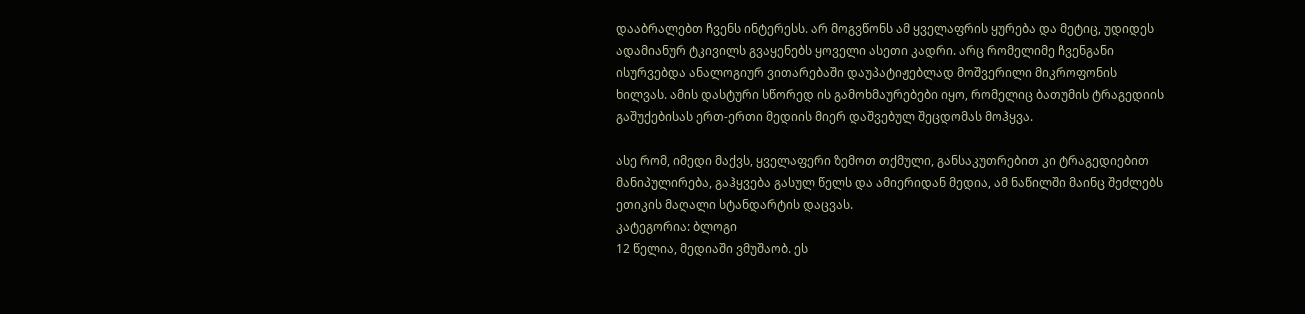დააბრალებთ ჩვენს ინტერესს. არ მოგვწონს ამ ყველაფრის ყურება და მეტიც, უდიდეს ადამიანურ ტკივილს გვაყენებს ყოველი ასეთი კადრი. არც რომელიმე ჩვენგანი ისურვებდა ანალოგიურ ვითარებაში დაუპატიჟებლად მოშვერილი მიკროფონის ხილვას. ამის დასტური სწორედ ის გამოხმაურებები იყო, რომელიც ბათუმის ტრაგედიის გაშუქებისას ერთ-ერთი მედიის მიერ დაშვებულ შეცდომას მოჰყვა.

ასე რომ, იმედი მაქვს, ყველაფერი ზემოთ თქმული, განსაკუთრებით კი ტრაგედიებით მანიპულირება, გაჰყვება გასულ წელს და ამიერიდან მედია, ამ ნაწილში მაინც შეძლებს ეთიკის მაღალი სტანდარტის დაცვას.
კატეგორია: ბლოგი
12 წელია, მედიაში ვმუშაობ. ეს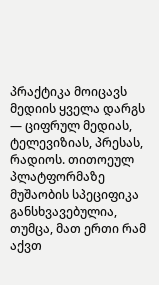პრაქტიკა მოიცავს მედიის ყველა დარგს — ციფრულ მედიას, ტელევიზიას, პრესას, რადიოს. თითოეულ პლატფორმაზე მუშაობის სპეციფიკა განსხვავებულია, თუმცა, მათ ერთი რამ აქვთ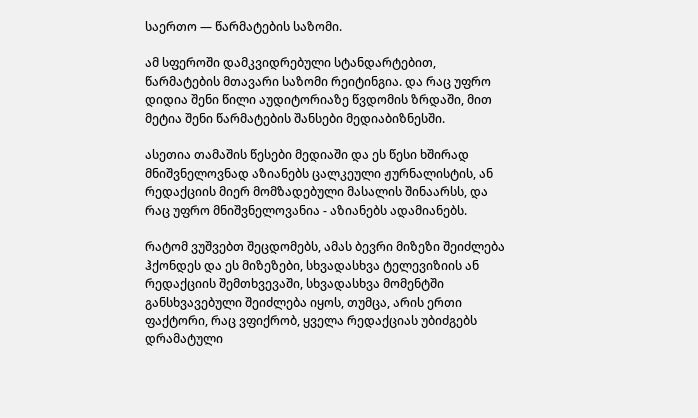საერთო — წარმატების საზომი.

ამ სფეროში დამკვიდრებული სტანდარტებით, წარმატების მთავარი საზომი რეიტინგია. და რაც უფრო დიდია შენი წილი აუდიტორიაზე წვდომის ზრდაში, მით მეტია შენი წარმატების შანსები მედიაბიზნესში.

ასეთია თამაშის წესები მედიაში და ეს წესი ხშირად მნიშვნელოვნად აზიანებს ცალკეული ჟურნალისტის, ან რედაქციის მიერ მომზადებული მასალის შინაარსს, და რაც უფრო მნიშვნელოვანია - აზიანებს ადამიანებს.

რატომ ვუშვებთ შეცდომებს, ამას ბევრი მიზეზი შეიძლება ჰქონდეს და ეს მიზეზები, სხვადასხვა ტელევიზიის ან რედაქციის შემთხვევაში, სხვადასხვა მომენტში განსხვავებული შეიძლება იყოს, თუმცა, არის ერთი ფაქტორი, რაც ვფიქრობ, ყველა რედაქციას უბიძგებს დრამატული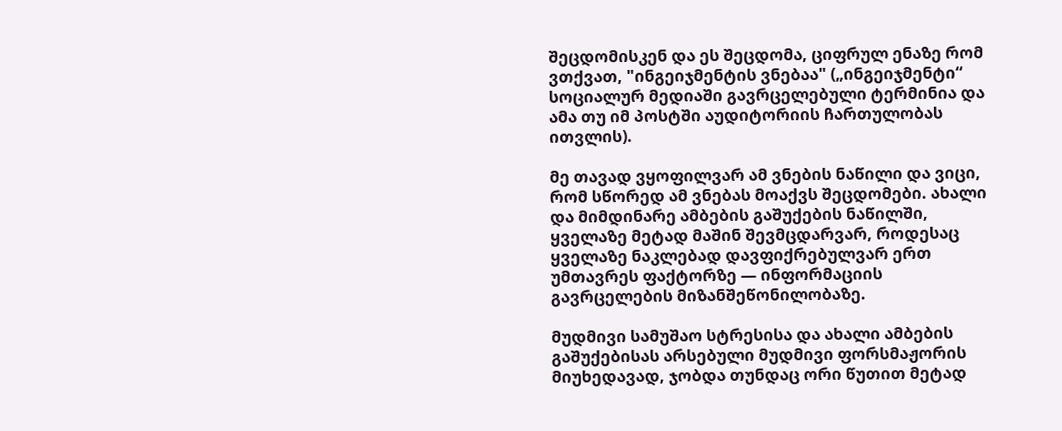შეცდომისკენ და ეს შეცდომა, ციფრულ ენაზე რომ ვთქვათ, "ინგეიჯმენტის ვნებაა" („ინგეიჯმენტი“ სოციალურ მედიაში გავრცელებული ტერმინია და ამა თუ იმ პოსტში აუდიტორიის ჩართულობას ითვლის).

მე თავად ვყოფილვარ ამ ვნების ნაწილი და ვიცი, რომ სწორედ ამ ვნებას მოაქვს შეცდომები. ახალი და მიმდინარე ამბების გაშუქების ნაწილში, ყველაზე მეტად მაშინ შევმცდარვარ, როდესაც ყველაზე ნაკლებად დავფიქრებულვარ ერთ უმთავრეს ფაქტორზე — ინფორმაციის გავრცელების მიზანშეწონილობაზე.

მუდმივი სამუშაო სტრესისა და ახალი ამბების გაშუქებისას არსებული მუდმივი ფორსმაჟორის მიუხედავად, ჯობდა თუნდაც ორი წუთით მეტად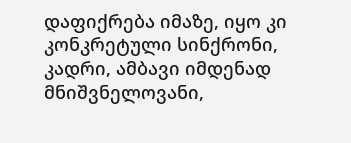დაფიქრება იმაზე, იყო კი კონკრეტული სინქრონი, კადრი, ამბავი იმდენად მნიშვნელოვანი,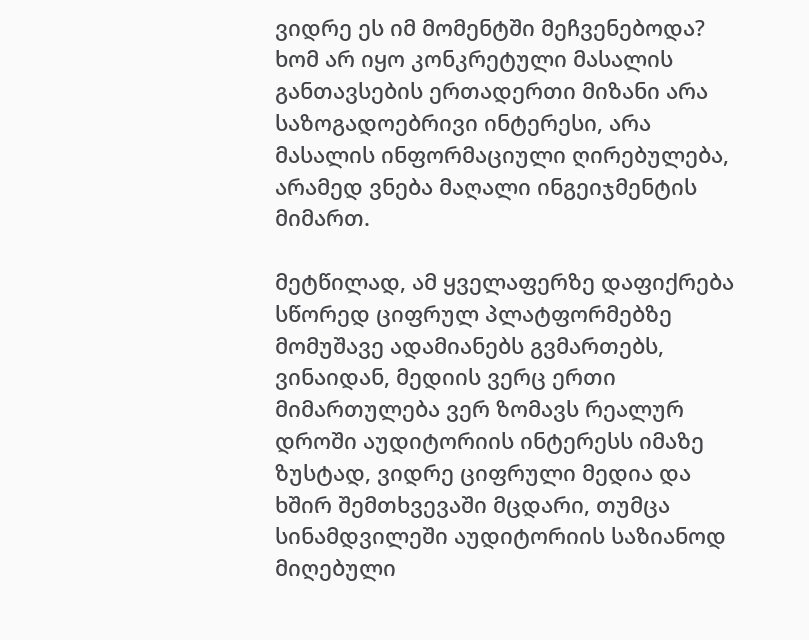ვიდრე ეს იმ მომენტში მეჩვენებოდა? ხომ არ იყო კონკრეტული მასალის განთავსების ერთადერთი მიზანი არა საზოგადოებრივი ინტერესი, არა მასალის ინფორმაციული ღირებულება, არამედ ვნება მაღალი ინგეიჯმენტის მიმართ.

მეტწილად, ამ ყველაფერზე დაფიქრება სწორედ ციფრულ პლატფორმებზე მომუშავე ადამიანებს გვმართებს, ვინაიდან, მედიის ვერც ერთი მიმართულება ვერ ზომავს რეალურ დროში აუდიტორიის ინტერესს იმაზე ზუსტად, ვიდრე ციფრული მედია და ხშირ შემთხვევაში მცდარი, თუმცა სინამდვილეში აუდიტორიის საზიანოდ მიღებული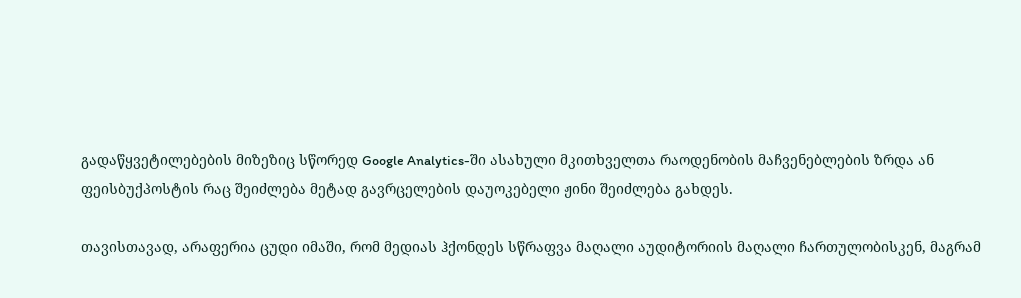გადაწყვეტილებების მიზეზიც სწორედ Google Analytics-ში ასახული მკითხველთა რაოდენობის მაჩვენებლების ზრდა ან ფეისბუქპოსტის რაც შეიძლება მეტად გავრცელების დაუოკებელი ჟინი შეიძლება გახდეს.

თავისთავად, არაფერია ცუდი იმაში, რომ მედიას ჰქონდეს სწრაფვა მაღალი აუდიტორიის მაღალი ჩართულობისკენ, მაგრამ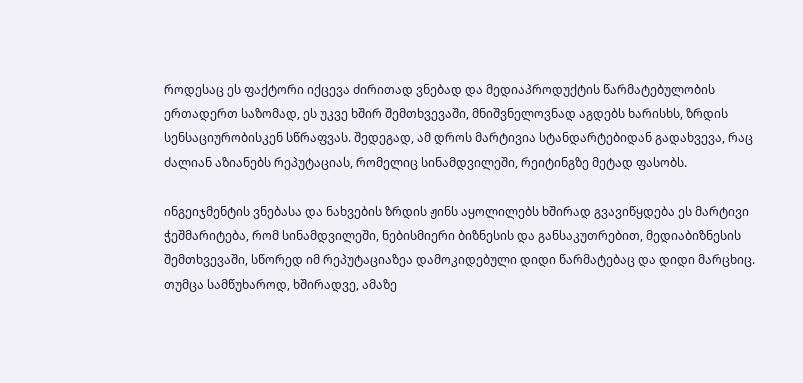როდესაც ეს ფაქტორი იქცევა ძირითად ვნებად და მედიაპროდუქტის წარმატებულობის ერთადერთ საზომად, ეს უკვე ხშირ შემთხვევაში, მნიშვნელოვნად აგდებს ხარისხს, ზრდის სენსაციურობისკენ სწრაფვას. შედეგად, ამ დროს მარტივია სტანდარტებიდან გადახვევა, რაც ძალიან აზიანებს რეპუტაციას, რომელიც სინამდვილეში, რეიტინგზე მეტად ფასობს.

ინგეიჯმენტის ვნებასა და ნახვების ზრდის ჟინს აყოლილებს ხშირად გვავიწყდება ეს მარტივი ჭეშმარიტება, რომ სინამდვილეში, ნებისმიერი ბიზნესის და განსაკუთრებით, მედიაბიზნესის შემთხვევაში, სწორედ იმ რეპუტაციაზეა დამოკიდებული დიდი წარმატებაც და დიდი მარცხიც. თუმცა სამწუხაროდ, ხშირადვე, ამაზე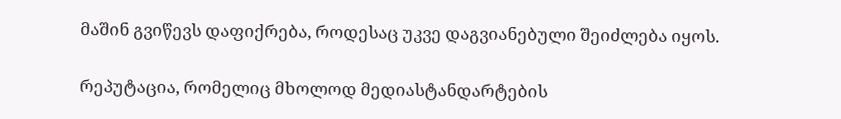მაშინ გვიწევს დაფიქრება, როდესაც უკვე დაგვიანებული შეიძლება იყოს.

რეპუტაცია, რომელიც მხოლოდ მედიასტანდარტების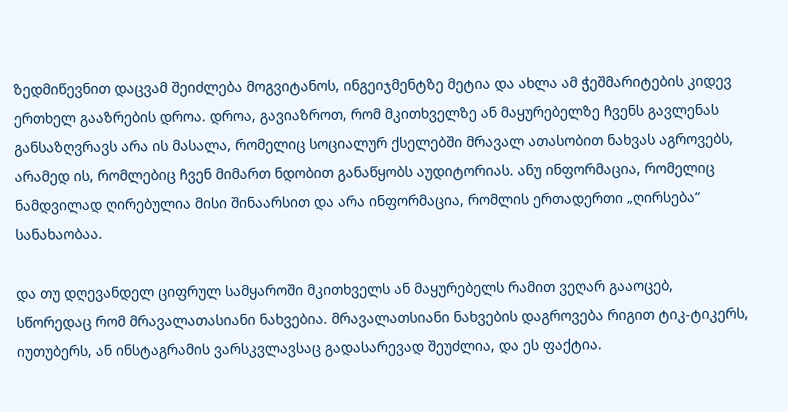ზედმიწევნით დაცვამ შეიძლება მოგვიტანოს, ინგეიჯმენტზე მეტია და ახლა ამ ჭეშმარიტების კიდევ ერთხელ გააზრების დროა. დროა, გავიაზროთ, რომ მკითხველზე ან მაყურებელზე ჩვენს გავლენას განსაზღვრავს არა ის მასალა, რომელიც სოციალურ ქსელებში მრავალ ათასობით ნახვას აგროვებს, არამედ ის, რომლებიც ჩვენ მიმართ ნდობით განაწყობს აუდიტორიას. ანუ ინფორმაცია, რომელიც ნამდვილად ღირებულია მისი შინაარსით და არა ინფორმაცია, რომლის ერთადერთი „ღირსება“ სანახაობაა.

და თუ დღევანდელ ციფრულ სამყაროში მკითხველს ან მაყურებელს რამით ვეღარ გააოცებ, სწორედაც რომ მრავალათასიანი ნახვებია. მრავალათსიანი ნახვების დაგროვება რიგით ტიკ-ტიკერს, იუთუბერს, ან ინსტაგრამის ვარსკვლავსაც გადასარევად შეუძლია, და ეს ფაქტია.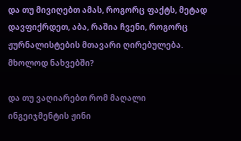და თუ მივიღებთ ამას, როგორც ფაქტს, მეტად დავფიქრდეთ, აბა, რაშია ჩვენი, როგორც ჟურნალისტების მთავარი ღირებულება. მხოლოდ ნახვებში?

და თუ ვაღიარებთ რომ მაღალი ინგეიჯმენტის ჟინი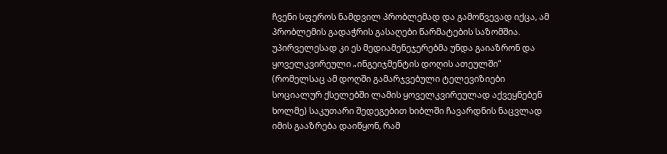ჩვენი სფეროს ნამდვილ პრობლემად და გამოწვევად იქცა, ამ პრობლემის გადაჭრის გასაღები წარმატების საზომშია. უპირველესად კი ეს მედიამენეჯერებმა უნდა გაიაზრონ და ყოველკვირეული „ინგეიჯმენტის დოღის ათეულში“ (რომელსაც ამ დოღში გამარჯვებული ტელევიზიები სოციალურ ქსელებში ლამის ყოველკვირეულად აქვეყნებენ ხოლმე) საკუთარი შედეგებით ხიბლში ჩავარდნის ნაცვლად იმის გააზრება დაიწყონ, რამ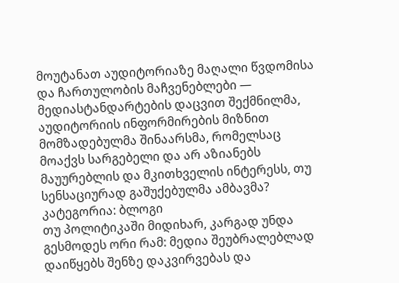მოუტანათ აუდიტორიაზე მაღალი წვდომისა და ჩართულობის მაჩვენებლები — მედიასტანდარტების დაცვით შექმნილმა, აუდიტორიის ინფორმირების მიზნით მომზადებულმა შინაარსმა, რომელსაც მოაქვს სარგებელი და არ აზიანებს მაუურებლის და მკითხველის ინტერესს, თუ სენსაციურად გაშუქებულმა ამბავმა?
კატეგორია: ბლოგი
თუ პოლიტიკაში მიდიხარ, კარგად უნდა გესმოდეს ორი რამ: მედია შეუბრალებლად დაიწყებს შენზე დაკვირვებას და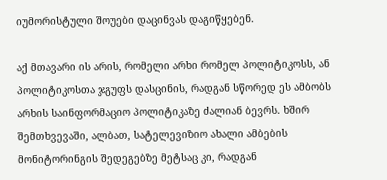იუმორისტული შოუები დაცინვას დაგიწყებენ.

აქ მთავარი ის არის, რომელი არხი რომელ პოლიტიკოსს, ან პოლიტიკოსთა ჯგუფს დასცინის, რადგან სწორედ ეს ამბობს არხის საინფორმაციო პოლიტიკაზე ძალიან ბევრს. ხშირ შემთხვევაში, ალბათ, სატელევიზიო ახალი ამბების მონიტორინგის შედეგებზე მეტსაც კი, რადგან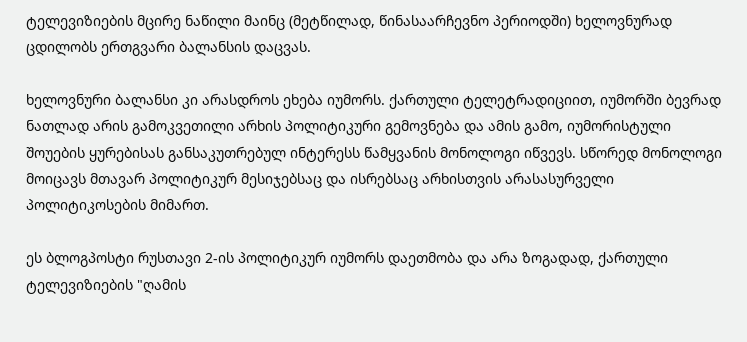ტელევიზიების მცირე ნაწილი მაინც (მეტწილად, წინასაარჩევნო პერიოდში) ხელოვნურად ცდილობს ერთგვარი ბალანსის დაცვას.

ხელოვნური ბალანსი კი არასდროს ეხება იუმორს. ქართული ტელეტრადიციით, იუმორში ბევრად ნათლად არის გამოკვეთილი არხის პოლიტიკური გემოვნება და ამის გამო, იუმორისტული შოუების ყურებისას განსაკუთრებულ ინტერესს წამყვანის მონოლოგი იწვევს. სწორედ მონოლოგი მოიცავს მთავარ პოლიტიკურ მესიჯებსაც და ისრებსაც არხისთვის არასასურველი პოლიტიკოსების მიმართ.

ეს ბლოგპოსტი რუსთავი 2-ის პოლიტიკურ იუმორს დაეთმობა და არა ზოგადად, ქართული ტელევიზიების "ღამის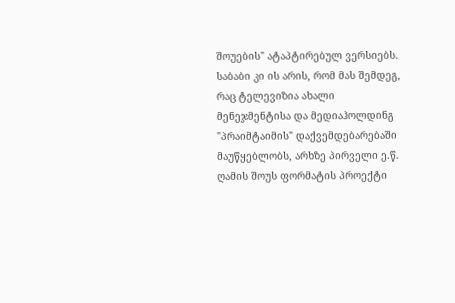შოუების" ატაპტირებულ ვერსიებს. საბაბი კი ის არის, რომ მას შემდეგ, რაც ტელევიზია ახალი მენეჯმენტისა და მედიაჰოლდინგ "პრაიმტაიმის" დაქვემდებარებაში მაუწყებლობს, არხზე პირველი ე.წ. ღამის შოუს ფორმატის პროექტი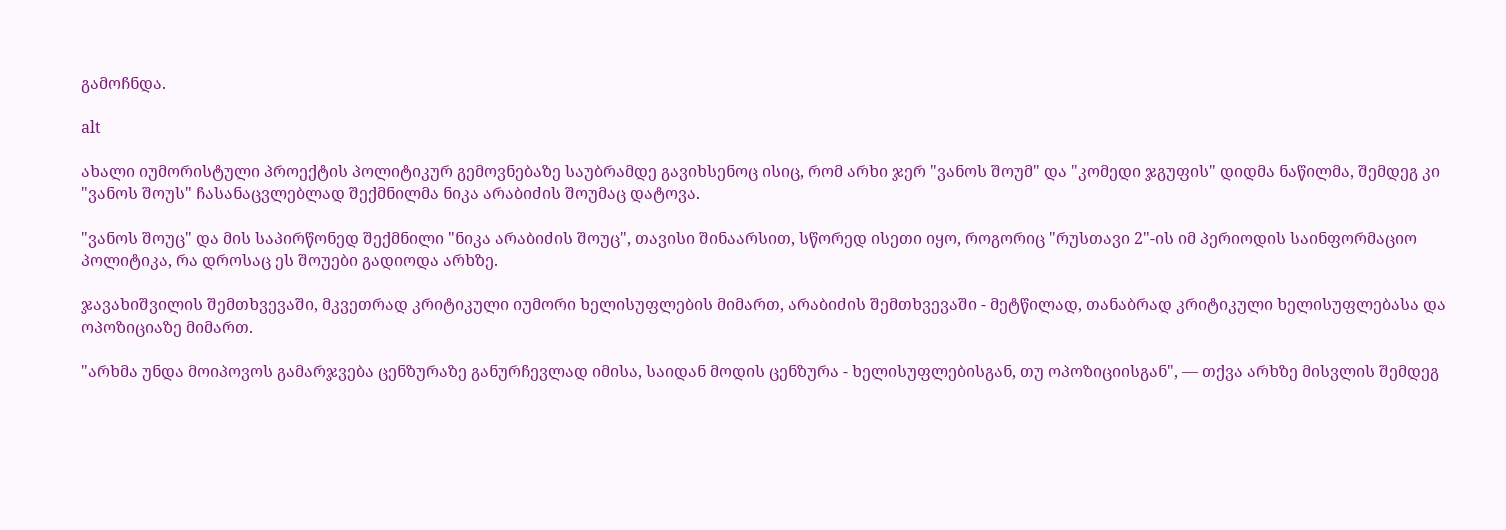გამოჩნდა.

alt

ახალი იუმორისტული პროექტის პოლიტიკურ გემოვნებაზე საუბრამდე გავიხსენოც ისიც, რომ არხი ჯერ "ვანოს შოუმ" და "კომედი ჯგუფის" დიდმა ნაწილმა, შემდეგ კი "ვანოს შოუს" ჩასანაცვლებლად შექმნილმა ნიკა არაბიძის შოუმაც დატოვა.

"ვანოს შოუც" და მის საპირწონედ შექმნილი "ნიკა არაბიძის შოუც", თავისი შინაარსით, სწორედ ისეთი იყო, როგორიც "რუსთავი 2"-ის იმ პერიოდის საინფორმაციო პოლიტიკა, რა დროსაც ეს შოუები გადიოდა არხზე.

ჯავახიშვილის შემთხვევაში, მკვეთრად კრიტიკული იუმორი ხელისუფლების მიმართ, არაბიძის შემთხვევაში - მეტწილად, თანაბრად კრიტიკული ხელისუფლებასა და ოპოზიციაზე მიმართ.

"არხმა უნდა მოიპოვოს გამარჯვება ცენზურაზე განურჩევლად იმისა, საიდან მოდის ცენზურა - ხელისუფლებისგან, თუ ოპოზიციისგან", — თქვა არხზე მისვლის შემდეგ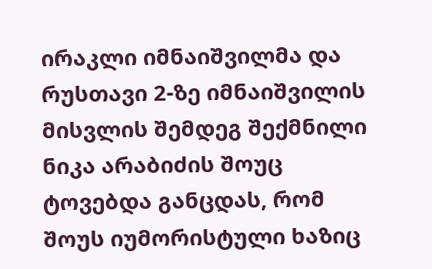ირაკლი იმნაიშვილმა და რუსთავი 2-ზე იმნაიშვილის მისვლის შემდეგ შექმნილი ნიკა არაბიძის შოუც ტოვებდა განცდას, რომ შოუს იუმორისტული ხაზიც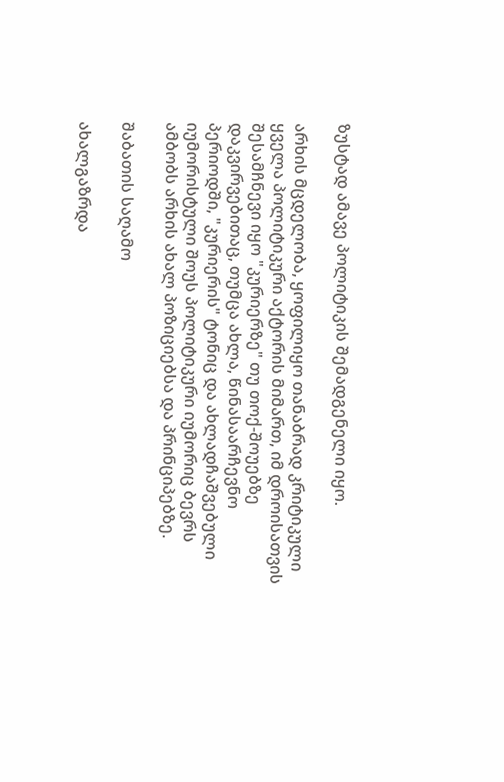ზუსტად ამავე პოლიტიკის შემადგენელი იყო.

არხის მცდელობა, ყოფილიყო თანაბრად კრიტიკული ყველა პოლიტიკური აქტორის მიმართ, იმ დროისათვის შესამჩნევი იყო "კურიერზე" თუ თოქ-შოუებზე დაკვირვებითაც, თუმცა ახლა, წინასაარჩევნო პერიოდში, "კურიერის" ტონიც და ახლადჩაშვებული იუმორისტული შოუს პოლიტიკური იუმორიც ბევრს ამბობს არხის ახალ პოზიციებსა და პრინციპებზე.

შაბათის საღამო

ახალგაზრდა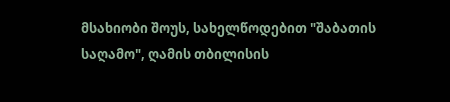მსახიობი შოუს, სახელწოდებით "შაბათის საღამო", ღამის თბილისის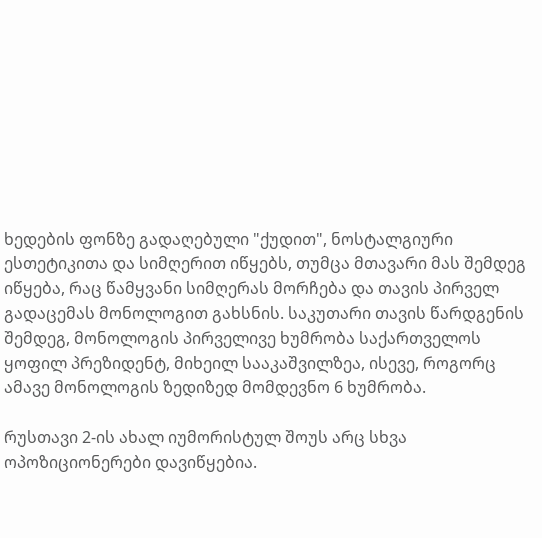ხედების ფონზე გადაღებული "ქუდით", ნოსტალგიური ესთეტიკითა და სიმღერით იწყებს, თუმცა მთავარი მას შემდეგ იწყება, რაც წამყვანი სიმღერას მორჩება და თავის პირველ გადაცემას მონოლოგით გახსნის. საკუთარი თავის წარდგენის შემდეგ, მონოლოგის პირველივე ხუმრობა საქართველოს ყოფილ პრეზიდენტ, მიხეილ სააკაშვილზეა, ისევე, როგორც ამავე მონოლოგის ზედიზედ მომდევნო 6 ხუმრობა.

რუსთავი 2-ის ახალ იუმორისტულ შოუს არც სხვა ოპოზიციონერები დავიწყებია.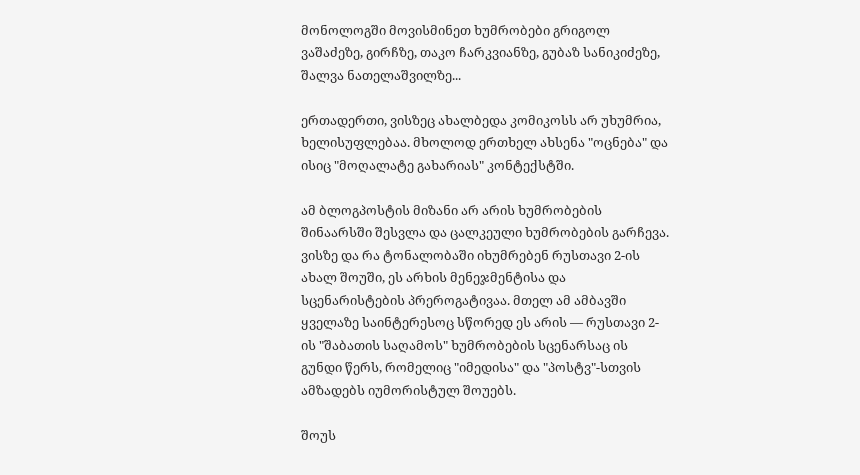მონოლოგში მოვისმინეთ ხუმრობები გრიგოლ ვაშაძეზე, გირჩზე, თაკო ჩარკვიანზე, გუბაზ სანიკიძეზე, შალვა ნათელაშვილზე...

ერთადერთი, ვისზეც ახალბედა კომიკოსს არ უხუმრია, ხელისუფლებაა. მხოლოდ ერთხელ ახსენა "ოცნება" და ისიც "მოღალატე გახარიას" კონტექსტში.

ამ ბლოგპოსტის მიზანი არ არის ხუმრობების შინაარსში შესვლა და ცალკეული ხუმრობების გარჩევა. ვისზე და რა ტონალობაში იხუმრებენ რუსთავი 2-ის ახალ შოუში, ეს არხის მენეჯმენტისა და სცენარისტების პრეროგატივაა. მთელ ამ ამბავში ყველაზე საინტერესოც სწორედ ეს არის — რუსთავი 2-ის "შაბათის საღამოს" ხუმრობების სცენარსაც ის გუნდი წერს, რომელიც "იმედისა" და "პოსტვ"-სთვის ამზადებს იუმორისტულ შოუებს.

შოუს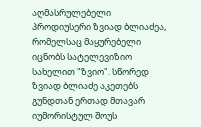აღმასრულებელი პროდიუსერი ზვიად ბლიაძეა, რომელსაც მაყურებელი იცნობს სატელევიზიო სახელით "ზვიო". სწორედ ზვიად ბლიაძე აკეთებს გუნდთან ერთად მთავარ იუმორისტულ შოუს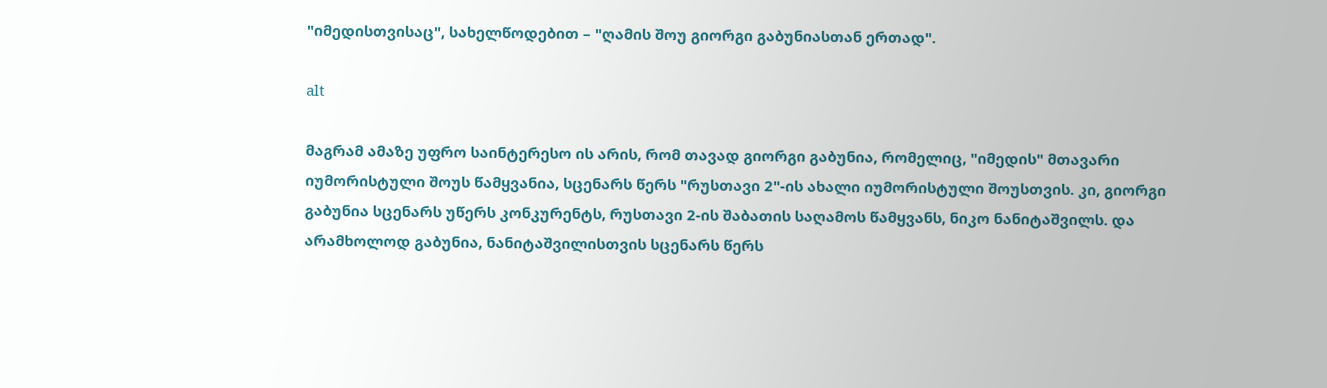"იმედისთვისაც", სახელწოდებით – "ღამის შოუ გიორგი გაბუნიასთან ერთად".

alt

მაგრამ ამაზე უფრო საინტერესო ის არის, რომ თავად გიორგი გაბუნია, რომელიც, "იმედის" მთავარი იუმორისტული შოუს წამყვანია, სცენარს წერს "რუსთავი 2"-ის ახალი იუმორისტული შოუსთვის. კი, გიორგი გაბუნია სცენარს უწერს კონკურენტს, რუსთავი 2-ის შაბათის საღამოს წამყვანს, ნიკო ნანიტაშვილს. და არამხოლოდ გაბუნია, ნანიტაშვილისთვის სცენარს წერს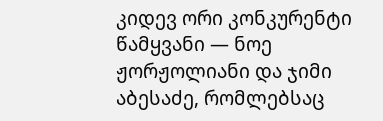კიდევ ორი კონკურენტი წამყვანი — ნოე ჟორჟოლიანი და ჯიმი აბესაძე, რომლებსაც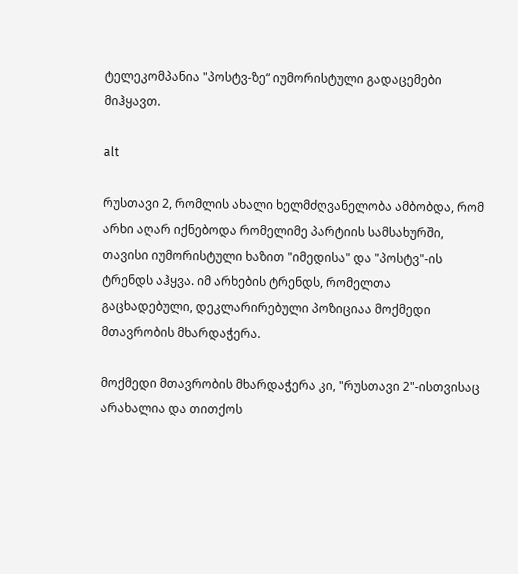ტელეკომპანია "პოსტვ-ზე“ იუმორისტული გადაცემები მიჰყავთ.

alt

რუსთავი 2, რომლის ახალი ხელმძღვანელობა ამბობდა, რომ არხი აღარ იქნებოდა რომელიმე პარტიის სამსახურში, თავისი იუმორისტული ხაზით "იმედისა" და "პოსტვ"-ის ტრენდს აჰყვა. იმ არხების ტრენდს, რომელთა გაცხადებული, დეკლარირებული პოზიციაა მოქმედი მთავრობის მხარდაჭერა.

მოქმედი მთავრობის მხარდაჭერა კი, "რუსთავი 2"-ისთვისაც არახალია და თითქოს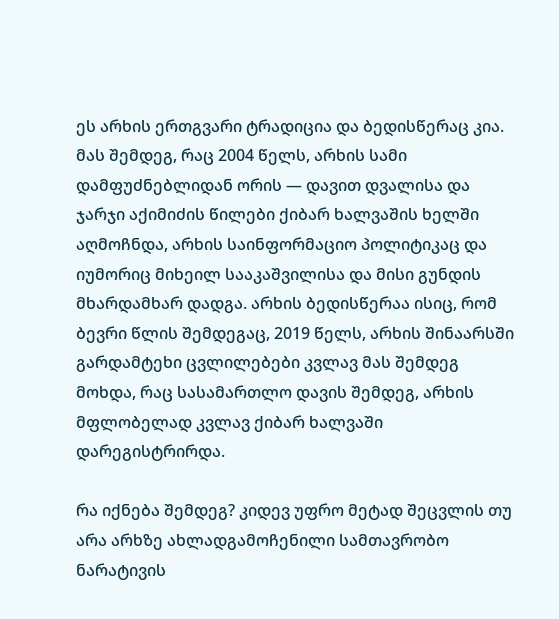ეს არხის ერთგვარი ტრადიცია და ბედისწერაც კია. მას შემდეგ, რაც 2004 წელს, არხის სამი დამფუძნებლიდან ორის — დავით დვალისა და ჯარჯი აქიმიძის წილები ქიბარ ხალვაშის ხელში აღმოჩნდა, არხის საინფორმაციო პოლიტიკაც და იუმორიც მიხეილ სააკაშვილისა და მისი გუნდის მხარდამხარ დადგა. არხის ბედისწერაა ისიც, რომ ბევრი წლის შემდეგაც, 2019 წელს, არხის შინაარსში გარდამტეხი ცვლილებები კვლავ მას შემდეგ მოხდა, რაც სასამართლო დავის შემდეგ, არხის მფლობელად კვლავ ქიბარ ხალვაში დარეგისტრირდა.

რა იქნება შემდეგ? კიდევ უფრო მეტად შეცვლის თუ არა არხზე ახლადგამოჩენილი სამთავრობო ნარატივის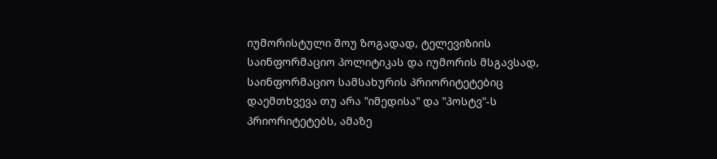იუმორისტული შოუ ზოგადად, ტელევიზიის საინფორმაციო პოლიტიკას და იუმორის მსგავსად, საინფორმაციო სამსახურის პრიორიტეტებიც დაემთხვევა თუ არა "იმედისა" და "პოსტვ"-ს პრიორიტეტებს, ამაზე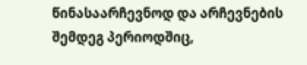წინასაარჩევნოდ და არჩევნების შემდეგ პერიოდშიც,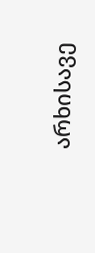არხისავე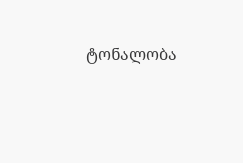ტონალობა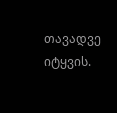თავადვე იტყვის.